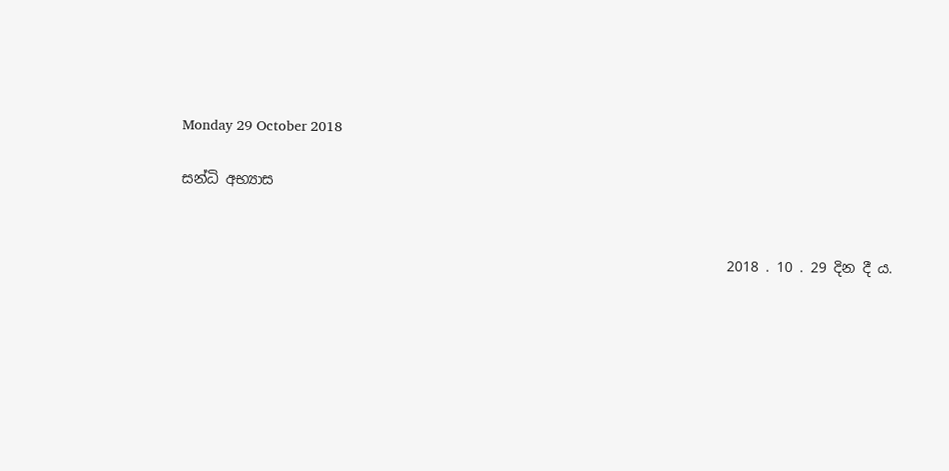Monday 29 October 2018

සන්ධි අභ්‍යාස


                                                                              2018 . 10 . 29 දින දී ය.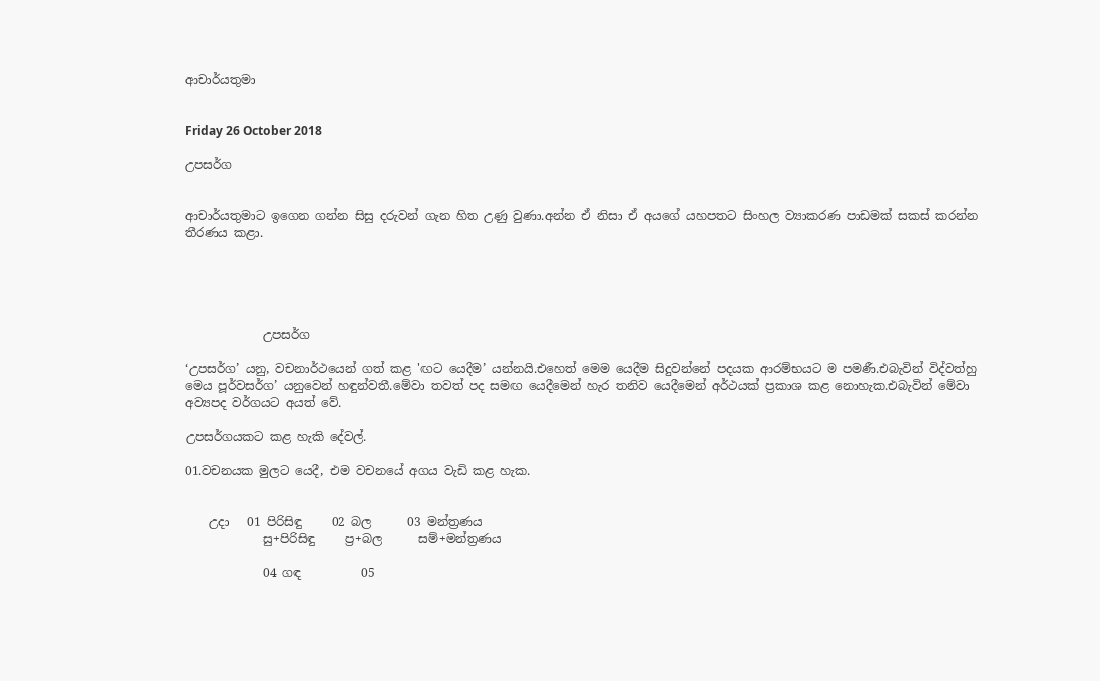ආචාර්යතුමා


Friday 26 October 2018

උපසර්ග


ආචාර්යතුමාට ඉගෙන ගන්න සිසු දරුවන් ගැන හිත උණු වුණා.අන්න ඒ නිසා ඒ අයගේ යහපතට සිංහල ව්‍යාකරණ පාඩමක් සකස් කරන්න තීරණය කළා.





             උපසර්ග

‘උපසර්ග’ යනු, වචනාර්ථයෙන් ගත් කළ 'ඟට යෙදීම’ යන්නයි.එහෙත් මෙම යෙදීම සිදුවන්නේ පදයක ආරම්භයට ම පමණී.එබැවින් විද්වත්හු මෙය පූර්වසර්ග’ යනුවෙන් හඳුන්වතී.මේවා තවත් පද සමඟ යෙදීමෙන් හැර තනිව යෙදීමෙන් අර්ථයක් ප්‍රකාශ කළ නොහැක.එබැවින් මේවා අව්‍යපද වර්ගයට අයත් වේ.

උපසර්ගයකට කළ හැකි දේවල්.

01.වචනයක මුලට යෙදී, එම වචනයේ අගය වැඩි කළ හැක.


    උදා   01 පිරිසිඳු     02 බල      03 මන්ත්‍රණය
             සු+පිරිසිඳු     ප්‍ර+බල      සම්+මන්ත්‍රණය

             04 ගඳ          05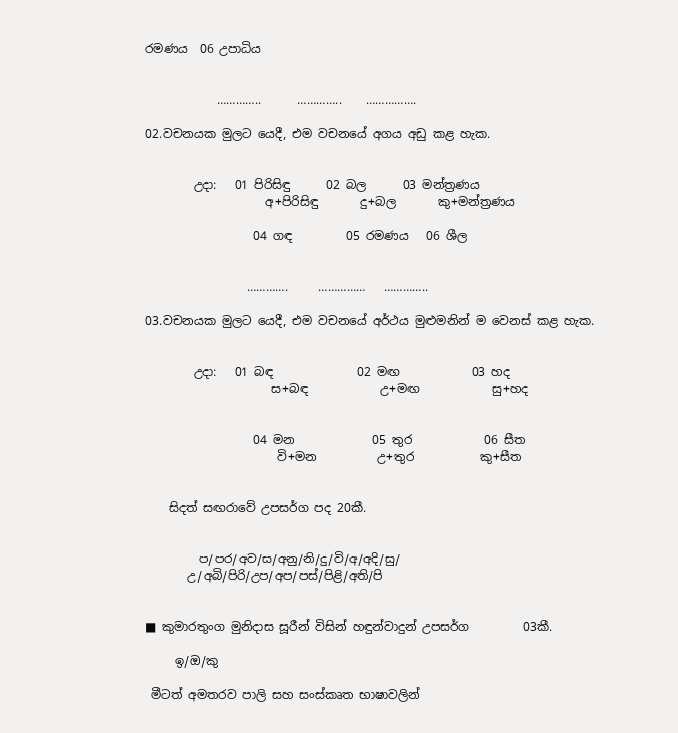රමණය  06 උපාධිය


            …………..      …………..    …………….

02.වචනයක මුලට යෙදී, එම වචනයේ අගය අඩු කළ හැක.


        උදා:   01 පිරිසිඳු      02 බල      03 මන්ත්‍රණය
                    අ+පිරිසිඳු       දු+බල       කු+මන්ත්‍රණය

                  04 ගඳ         05 රමණය   06 ශීල


                 ………….     ……………   …………..

03.වචනයක මුලට යෙදී, එම වචනයේ අර්ථය මුළුමනින් ම වෙනස් කළ හැක.


        උදා:   01 බඳ              02 මඟ            03 හද
                     ස+බඳ            උ+මඟ            සු+හද


                  04 මන             05 තුර            06 සීත
                      වි+මන          උ+තුර           කු+සීත


    සිදත් සඟරාවේ උපසර්ග පද 20කී.


         ප/පර/අව/ස/අනු/නි/දු/වි/අ/අදි/සු/
       උ/අබි/පිරි/උප/අප/පස්/පිළි/අති/පි


■ කුමාරතුංග මුනිදාස සූරීන් විසින් හඳුන්වාදුන් උපසර්ග         03කී.

     ඉ/ඔ/කු

 මීටත් අමතරව පාලි සහ සංස්කෘත භාෂාවලින්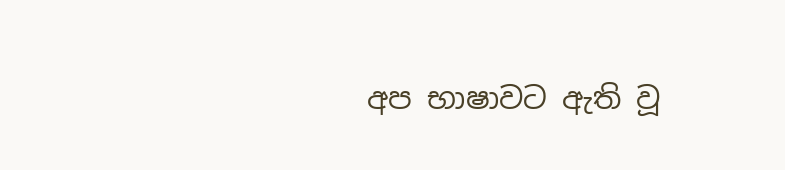අප භාෂාවට ඇති වූ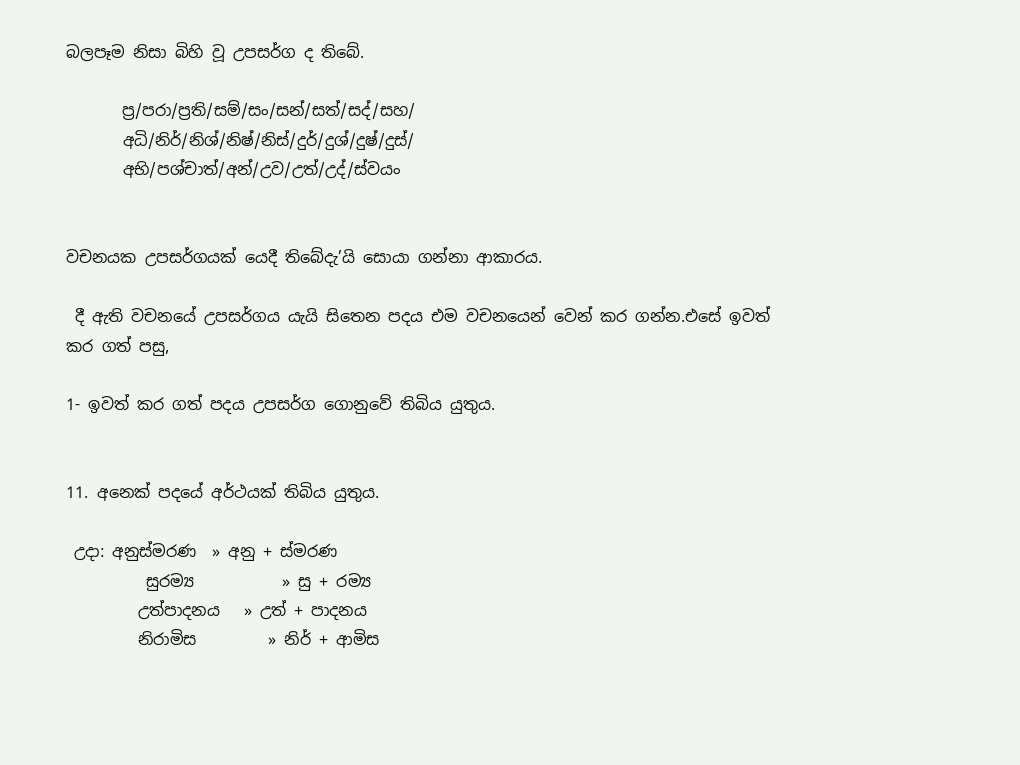බලපෑම නිසා බිහි වූ උපසර්ග ද තිබේ.

       ප්‍ර/පරා/ප්‍රති/සම්/සං/සන්/සත්/සද්/සහ/
       අධි/නිර්/නිශ්/නිෂ්/නිස්/දුර්/දුශ්/දුෂ්/දුස්/
       අභි/පශ්චාත්/අන්/උව/උත්/උද්/ස්වයං


වචනයක උපසර්ගයක් යෙදී තිබේදැ’යි සොයා ගන්නා ආකාරය.

 දී ඇති වචනයේ උපසර්ගය යැයි සිතෙන පදය එම වචනයෙන් වෙන් කර ගන්න.එසේ ඉවත් කර ගත් පසු,

1- ඉවත් කර ගත් පදය උපසර්ග ගොනුවේ තිබිය යුතුය.


11. අනෙක් පදයේ අර්ථයක් තිබිය යුතුය.

 උදා: අනුස්මරණ  » අනු + ස්මරණ
          සුරම්‍ය           » සු + රම්‍ය
         උත්පාදනය   » උත් + පාදනය
         නිරාමිස         » නිර් + ආමිස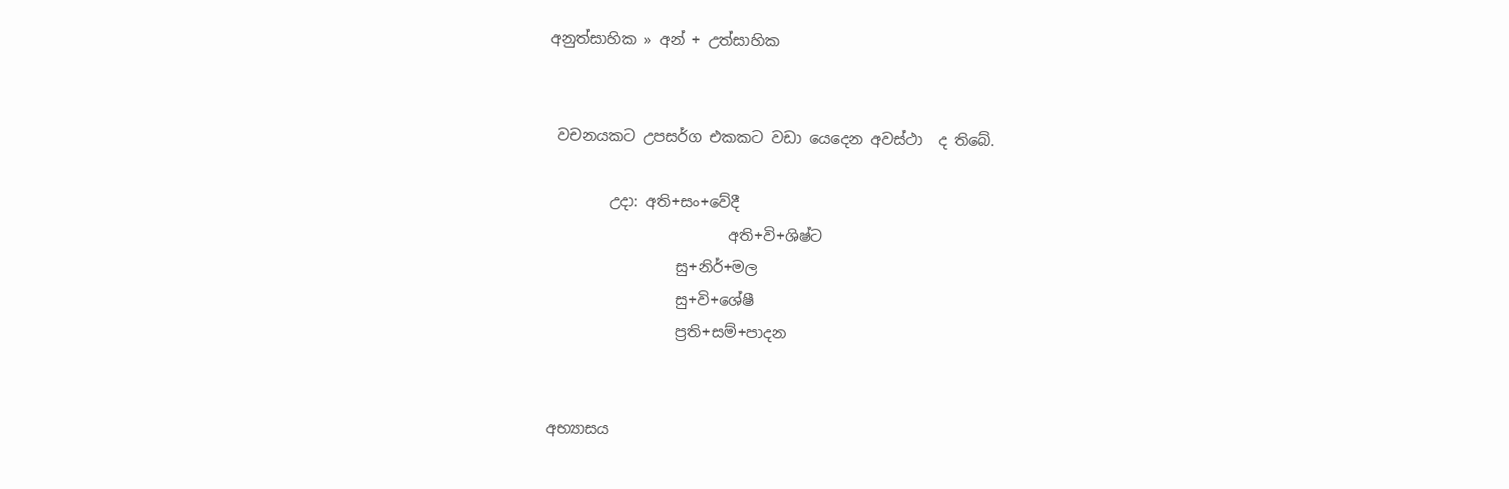අනුත්සාහික » අන් + උත්සාහික


 වචනයකට උපසර්ග එකකට වඩා යෙදෙන අවස්ථා  ද තිබේ.

        උදා: අති+සං+වේදී
                        අති+වි+ශිෂ්ට
                 සු+නිර්+මල
                 සු+වි+ශේෂී
                 ප්‍රති+සම්+පාදන


අභ්‍යාසය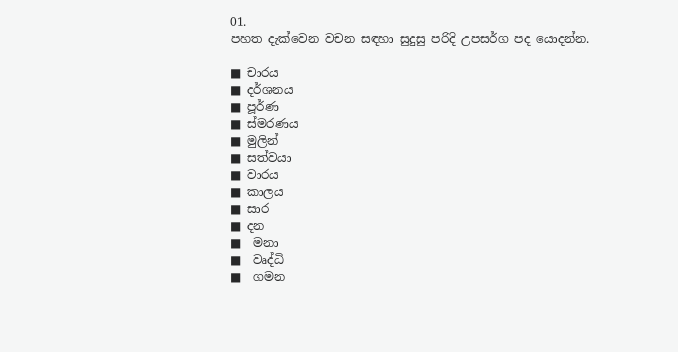01.
පහත දැක්වෙන වචන සඳහා සුදුසු පරිදි උපසර්ග පද යොදන්න.

■ චාරය
■ දර්ශනය
■ පූර්ණ
■ ස්මරණය
■ මුලින්
■ සත්වයා
■ වාරය
■ කාලය
■ සාර
■ දන
■  මනා
■  වෘද්ධි
■  ගමන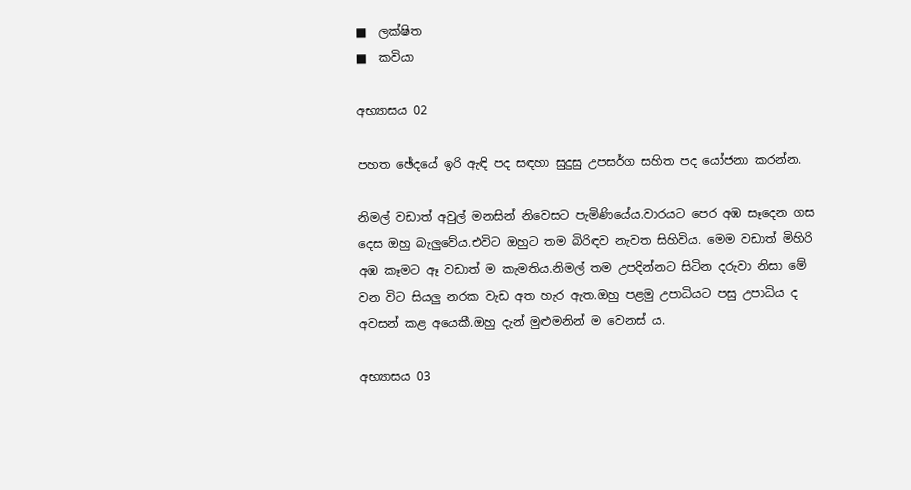■  ලක්ෂිත
■  කවියා

අභ්‍යාසය 02

පහත ඡේදයේ ඉරි ඇඳි පද සඳහා සුදුසු උපසර්ග සහිත පද යෝජනා කරන්න.

නිමල් වඩාත් අවුල් මනසින් නිවෙසට පැමිණියේය.වාරයට පෙර අඹ සෑදෙන ගස   දෙස ඔහු බැලුවේය.එවිට ඔහුට තම බිරිඳව නැවත සිහිවිය. මෙම වඩාත් මිහිරි අඹ කෑමට ඈ වඩාත් ම කැමතිය.නිමල් තම උපදින්නට සිටින දරුවා නිසා මේ වන විට සියලු නරක වැඩ අත හැර ඇත.ඔහු පළමු උපාධියට පසු උපාධිය ද අවසන් කළ අයෙකී.ඔහු දැන් මුළුමනින් ම වෙනස් ය.

අභ්‍යාසය 03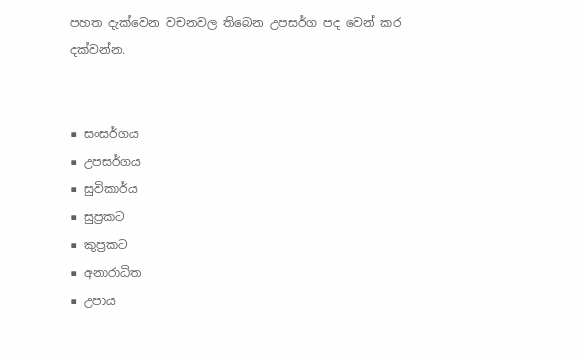පහත දැක්වෙන වචනවල තිබෙන උපසර්ග පද වෙන් කර දක්වන්න.


■ සංසර්ගය
■ උපසර්ගය
■ සුවිකාර්ය
■ සුප්‍රකට
■ කුප්‍රකට
■ අනාරාධිත
■ උපාය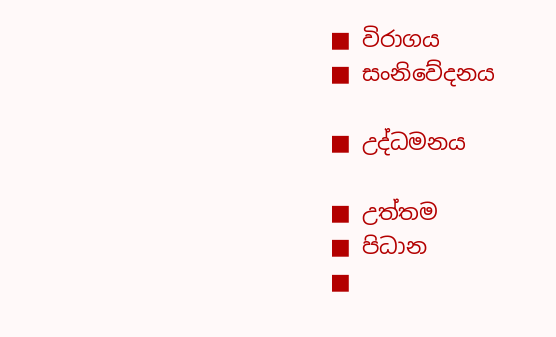■ විරාගය
■ සංනිවේදනය

■ උද්ධමනය

■ උත්තම
■ පිධාන
■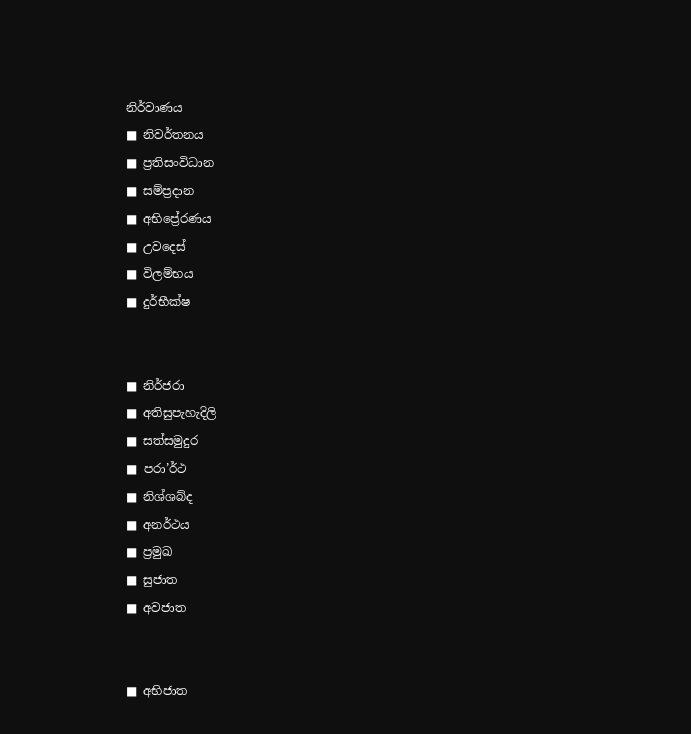නිර්වාණය
■ නිවර්තනය
■ ප්‍රතිසංවිධාන
■ සම්ප්‍රදාන
■ අභිප්‍රේරණය
■ උවදෙස්
■ විලම්භය
■ දුර්භීක්ෂ


■ නිර්ජරා
■ අතිසුපැහැදිලි
■ සත්සමුදුර
■ පරා’ර්ථ
■ නිශ්ශබ්ද
■ අනර්ථය
■ ප්‍රමුඛ
■ සුජාත
■ අවජාත


■ අභිජාත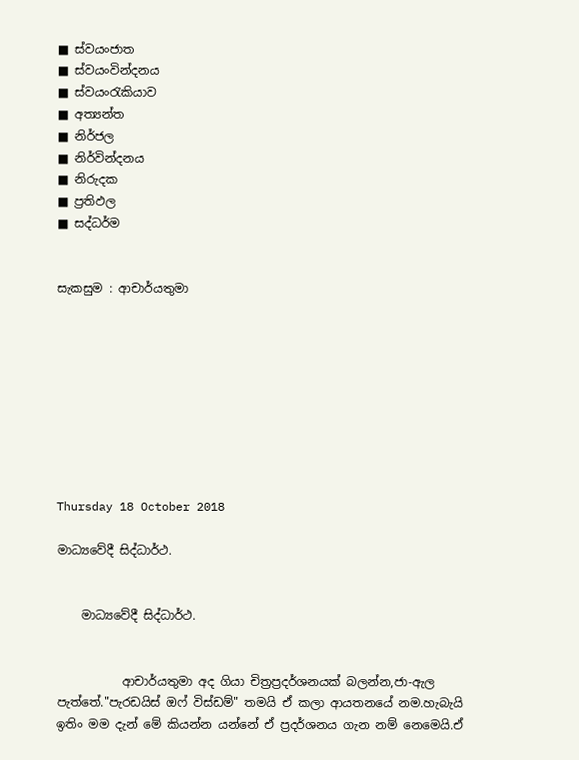■ ස්වයංජාත
■ ස්වයංවින්දනය
■ ස්වයංරැකියාව
■ අත්‍යන්ත
■ නිර්ජල
■ නිර්වින්දනය
■ නිරුදක
■ ප්‍රතිඵල
■ සද්ධර්ම


සැකසුම : ආචාර්යතුමා









Thursday 18 October 2018

මාධ්‍යවේදී සිද්ධාර්ථ.


    මාධ්‍යවේදී සිද්ධාර්ථ.


           ආචාර්යතුමා අද ගියා චිත්‍රප්‍රදර්ශනයක් බලන්න,ජා-ඇල පැත්තේ."පැරඩයිස් ඔෆ් විස්ඩම්" තමයි ඒ කලා ආයතනයේ නම.හැබැයි ඉතිං මම දැන් මේ කියන්න යන්නේ ඒ ප්‍රදර්ශනය ගැන නම් නෙමෙයි.ඒ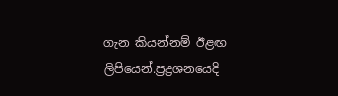ගැන කියන්නම් ඊළඟ ලිපියෙන්.ප්‍රද්‍රශනයෙදි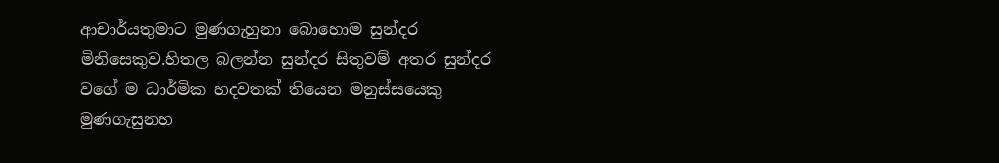ආචාර්යතුමාට මුණගැහුනා බොහොම සුන්දර මිනිසෙකුව.හිතල බලන්න සුන්දර සිතුවම් අතර සුන්දර වගේ ම ධාර්මික හදවතක් තියෙන මනුස්සයෙකු මුණගැසුනහ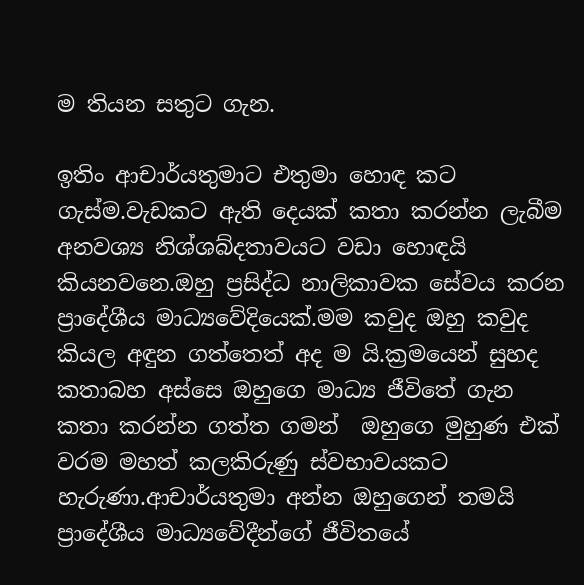ම තියන සතුට ගැන.

ඉතිං ආචාර්යතුමාට එතුමා හොඳ කට ගැස්ම.වැඩකට ඇති දෙයක් කතා කරන්න ලැබීම අනවශ්‍ය නිශ්ශබ්දතාවයට වඩා හොඳයි කියනවනෙ.ඔහු ප්‍රසිද්ධ නාලිකාවක සේවය කරන ප්‍රාදේශීය මාධ්‍යවේදියෙක්.මම කවුද ඔහු කවුද කියල අඳුන ගත්තෙත් අද ම යි.ක්‍රමයෙන් සුහද කතාබහ අස්සෙ ඔහුගෙ මාධ්‍ය ජීවිතේ ගැන කතා කරන්න ගත්ත ගමන්  ඔහුගෙ මුහුණ එක් වරම මහත් කලකිරුණු ස්වභාවයකට හැරුණා.ආචාර්යතුමා අන්න ඔහුගෙන් තමයි ප්‍රාදේශීය මාධ්‍යවේදීන්ගේ ජීවිතයේ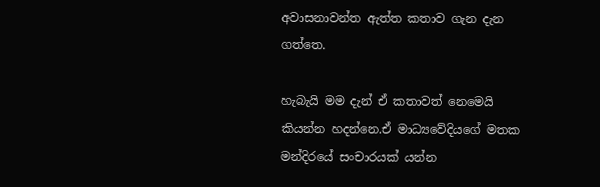අවාසනාවන්ත ඇත්ත කතාව ගැන දැන ගත්තෙ.

හැබැයි මම දැන් ඒ කතාවත් නෙමෙයි කියන්න හදන්නෙ.ඒ මාධ්‍යවේදියගේ මතක මන්දිරයේ සංචාරයක් යන්න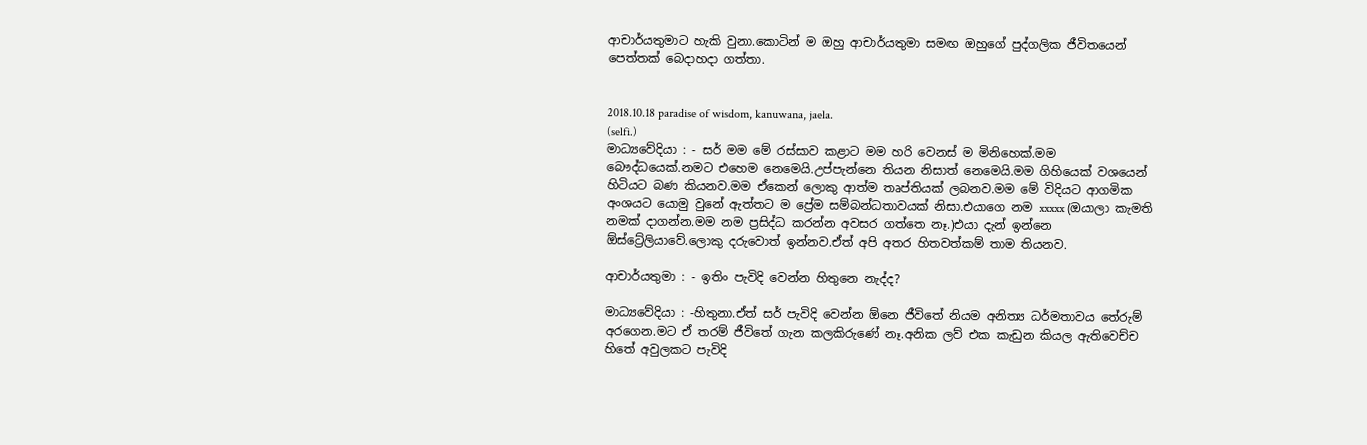ආචාර්යතුමාට හැකි වුනා.කොටින් ම ඔහු ආචාර්යතුමා සමඟ ඔහුගේ පුද්ගලික ජීවිතයෙන් පෙත්තක් බෙදාහදා ගත්තා.


2018.10.18 paradise of wisdom, kanuwana, jaela.
(selfi.)
මාධ්‍යවේදියා : - සර් මම මේ රස්සාව කළාට මම හරි වෙනස් ම මිනිහෙක්.මම    බෞද්ධයෙක්.නමට එහෙම නෙමෙයි.උප්පැන්නෙ තියන නිසාත් නෙමෙයි.මම ගිහියෙක් වශයෙන් හිටියට බණ කියනව.මම ඒකෙන් ලොකු ආත්ම තෘප්තියක් ලබනව.මම මේ විදියට ආගමික අංශයට යොමු වුනේ ඇත්තට ම ප්‍රේම සම්බන්ධතාවයක් නිසා.එයාගෙ නම xxxxx (ඔයාලා කැමති නමක් දාගන්න.මම නම ප්‍රසිද්ධ කරන්න අවසර ගත්තෙ නෑ.)එයා දැන් ඉන්නෙ ඕස්ට්‍රේලියාවේ.ලොකු දරුවොත් ඉන්නව.ඒත් අපි අතර හිතවත්කම් තාම තියනව.

ආචාර්යතුමා : - ඉතිං පැවිදි වෙන්න හිතුනෙ නැද්ද?

මාධ්‍යවේදියා : -හිතුනා.ඒත් සර් පැවිදි වෙන්න ඕනෙ ජීවිතේ නියම අනිත්‍ය ධර්මතාවය තේරුම් අරගෙන.මට ඒ තරම් ජීවිතේ ගැන කලකිරුණේ නෑ.අනික ලව් එක කැඩුන කියල ඇතිවෙච්ච හිතේ අවුලකට පැවිදි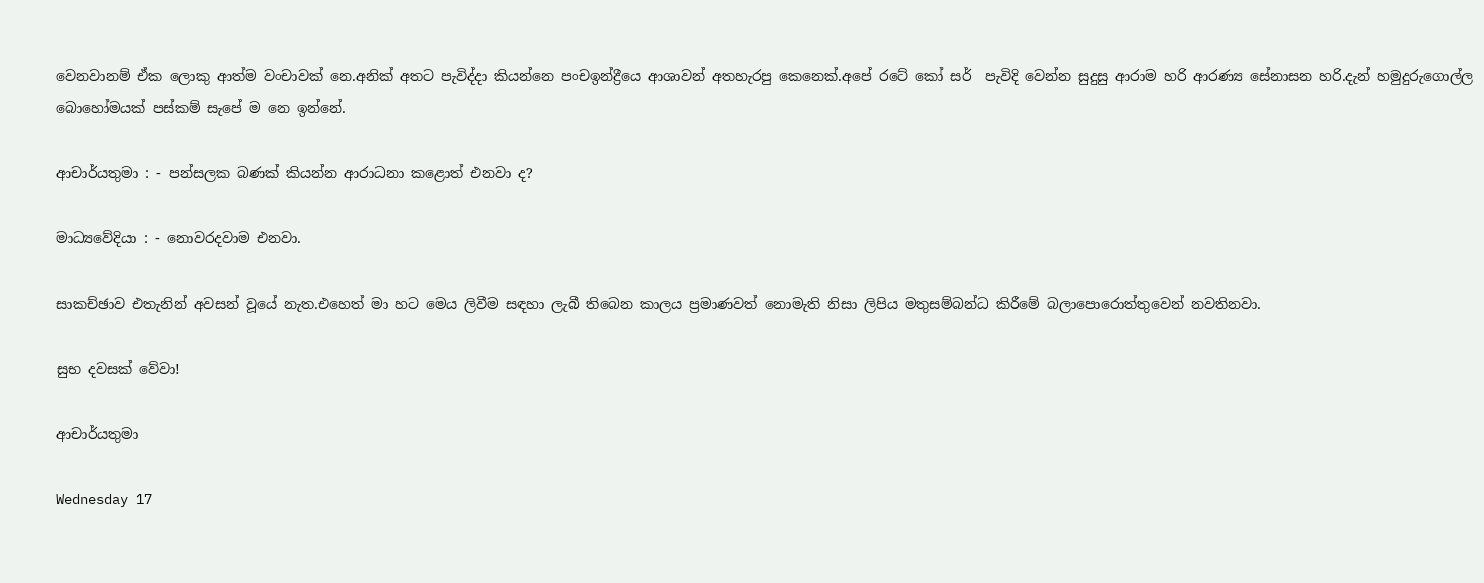වෙනවානම් ඒක ලොකු ආත්ම වංචාවක් නෙ.අනික් අතට පැවිද්දා කියන්නෙ පංචඉන්ද්‍රීයෙ ආශාවන් අතහැරපු කෙනෙක්.අපේ රටේ කෝ සර්  පැවිදි වෙන්න සුදුසු ආරාම හරි ආරණ්‍ය සේනාසන හරි.දැන් හමුදුරුගොල්ල බොහෝමයක් පස්කම් සැපේ ම නෙ ඉන්නේ.

ආචාර්යතුමා : - පන්සලක බණක් කියන්න ආරාධනා කළොත් එනවා ද?

මාධ්‍යවේදියා : - නොවරදවාම එනවා.

සාකච්ඡාව එතැනින් අවසන් වූයේ නැත.එහෙත් මා හට මෙය ලිවීම සඳහා ලැබී තිබෙන කාලය ප්‍රමාණවත් නොමැති නිසා ලිපිය මතුසම්බන්ධ කිරීමේ බලාපොරොත්තුවෙන් නවතිනවා.

සුභ දවසක් වේවා!

ආචාර්යතුමා

Wednesday 17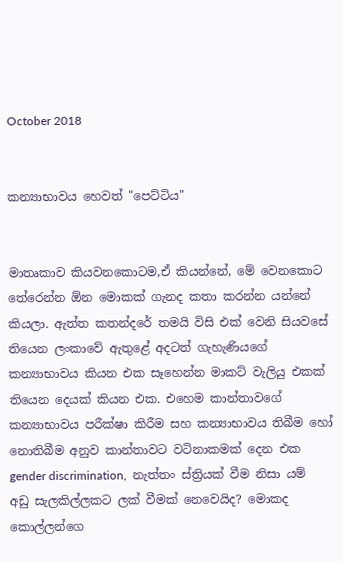October 2018


කන්‍යාභාවය හෙවත් "පෙට්ටිය"


මාතෘකාව කියවනකොටම,ඒ කියන්නේ, මේ වෙනකොට තේරෙන්න ඕන මොකක් ගැනද කතා කරන්න යන්නේ කියලා. ඇත්ත කතන්දරේ තමයි විසි එක් වෙනි සියවසේ තියෙන ලංකාවේ ඇතුළේ අදටත් ගැහැණියගේ කන්‍යාභාවය කියන එක සෑහෙන්න මාකට් වැලියු එකක් තියෙන දෙයක් කියන එක. එහෙම කාන්තාවගේ කන්‍යාභාවය පරීක්ෂා කිරීම සහ කන්‍යාභාවය තිබීම හෝ නොතිබීම අනුව කාන්තාවට වටිනාකමක් දෙන එක gender discrimination,  නැත්තං ස්ත්‍රියක් වීම නිසා යම් අඩු සැලකිල්ලකට ලක් වීමක් නෙවෙයිද? මොකද කොල්ලන්ගෙ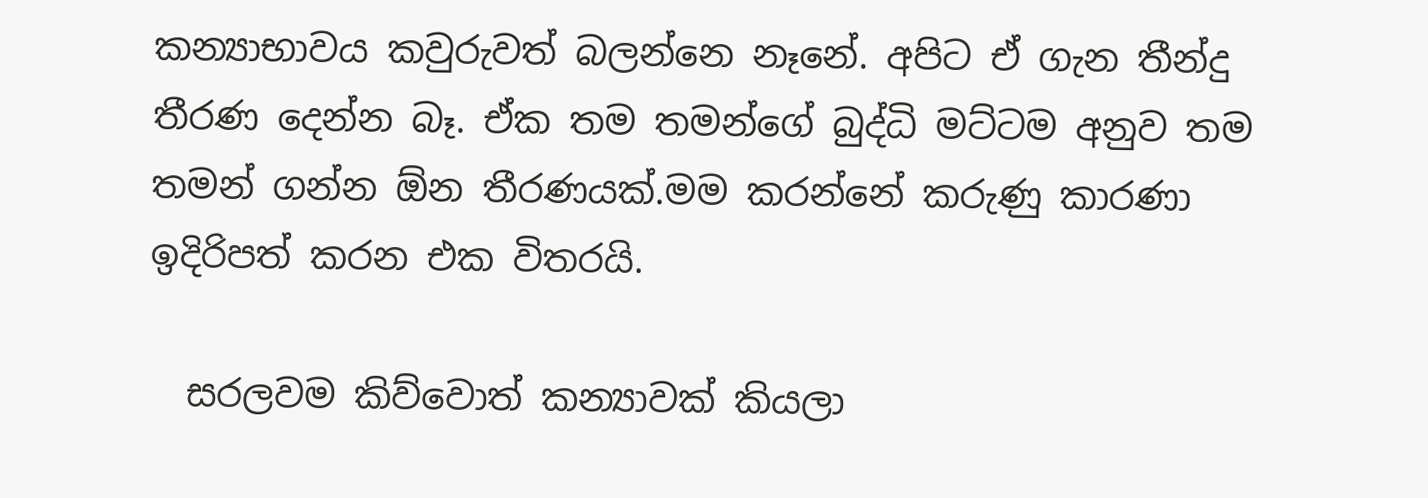කන්‍යාභාවය කවුරුවත් බලන්නෙ නෑනේ. අපිට ඒ ගැන තීන්දු තීරණ දෙන්න බෑ. ඒක තම තමන්ගේ බුද්ධි මට්ටම අනුව තම තමන් ගන්න ඕන තීරණයක්.මම කරන්නේ කරුණු කාරණා ඉදිරිපත් කරන එක විතරයි.

  සරලවම කිව්වොත් කන්‍යාවක් කියලා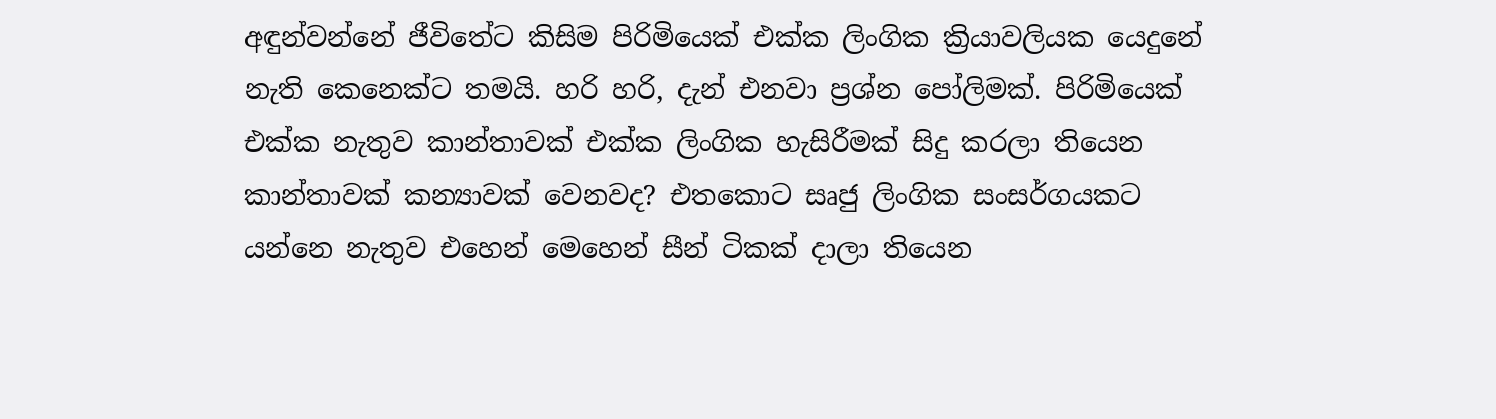අඳුන්වන්නේ ජීවිතේට කිසිම පිරිමියෙක් එක්ක ලිංගික ක්‍රියාවලියක යෙදුනේ නැති කෙනෙක්ට තමයි. හරි හරි, දැන් එනවා ප්‍රශ්න පෝලිමක්. පිරිමියෙක් එක්ක නැතුව කාන්තාවක් එක්ක ලිංගික හැසිරීමක් සිදු කරලා තියෙන කාන්තාවක් කන්‍යාවක් වෙනවද? එතකොට සෘජු ලිංගික සංසර්ගයකට යන්නෙ නැතුව එහෙන් මෙහෙන් සීන් ටිකක් දාලා තියෙන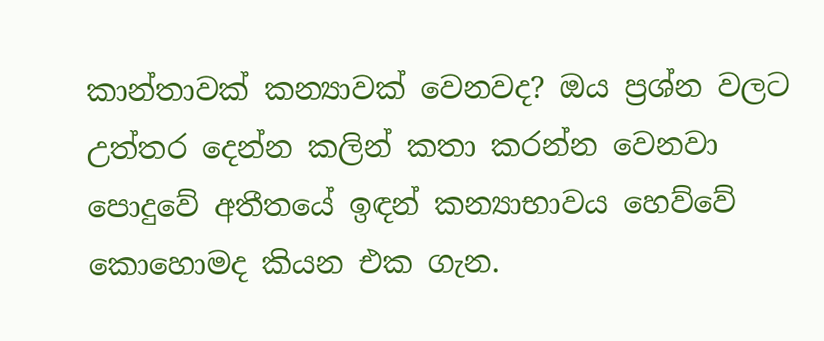කාන්තාවක් කන්‍යාවක් වෙනවද? ඔය ප්‍රශ්න වලට උත්තර දෙන්න කලින් කතා කරන්න වෙනවා පොදුවේ අතීතයේ ඉඳන් කන්‍යාභාවය හෙව්වේ කොහොමද කියන එක ගැන.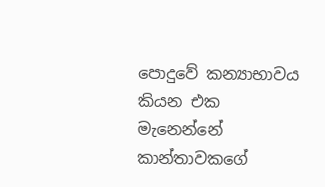පොදුවේ කන්‍යාභාවය කියන එක මැනෙන්නේ කාන්තාවකගේ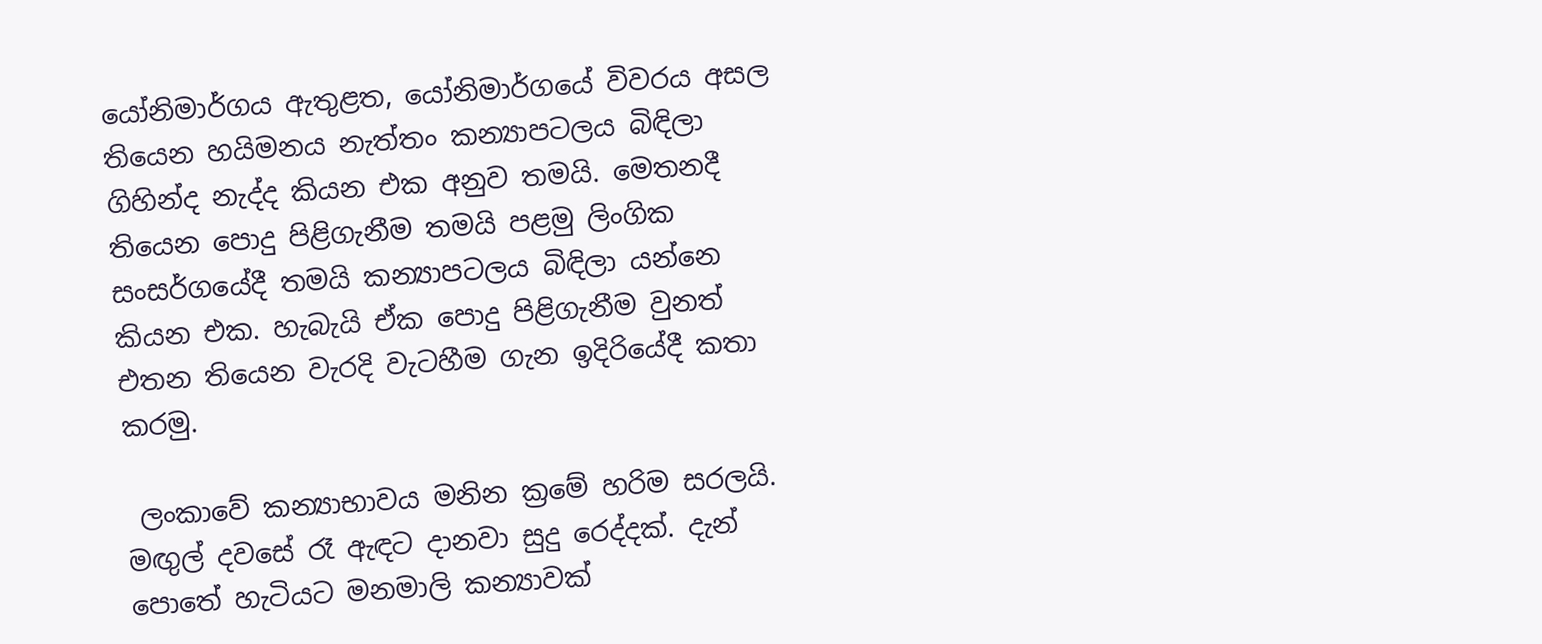යෝනිමාර්ගය ඇතුළත, යෝනිමාර්ගයේ විවරය අසල තියෙන හයිමනය නැත්තං කන්‍යාපටලය බිඳිලා ගිහින්ද නැද්ද කියන එක අනුව තමයි. මෙතනදී තියෙන පොදු පිළිගැනීම තමයි පළමු ලිංගික සංසර්ගයේදී තමයි කන්‍යාපටලය බිඳිලා යන්නෙ කියන එක. හැබැයි ඒක පොදු පිළිගැනීම වුනත් එතන තියෙන වැරදි වැටහීම ගැන ඉදිරියේදී කතා කරමු.

 ලංකාවේ කන්‍යාභාවය මනින ක්‍රමේ හරිම සරලයි. මඟුල් දවසේ රෑ ඇඳට දානවා සුදු රෙද්දක්. දැන් පොතේ හැටියට මනමාලි කන්‍යාවක්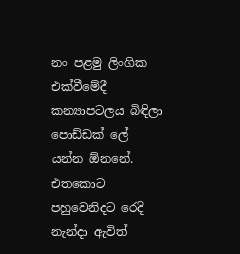නං පළමු ලිංගික එක්වීමේදී කන්‍යාපටලය බිඳිලා පොඩ්ඩක් ලේ යන්න ඕනනේ. එතකොට පහුවෙනිදට රෙදි නැන්දා ඇවිත්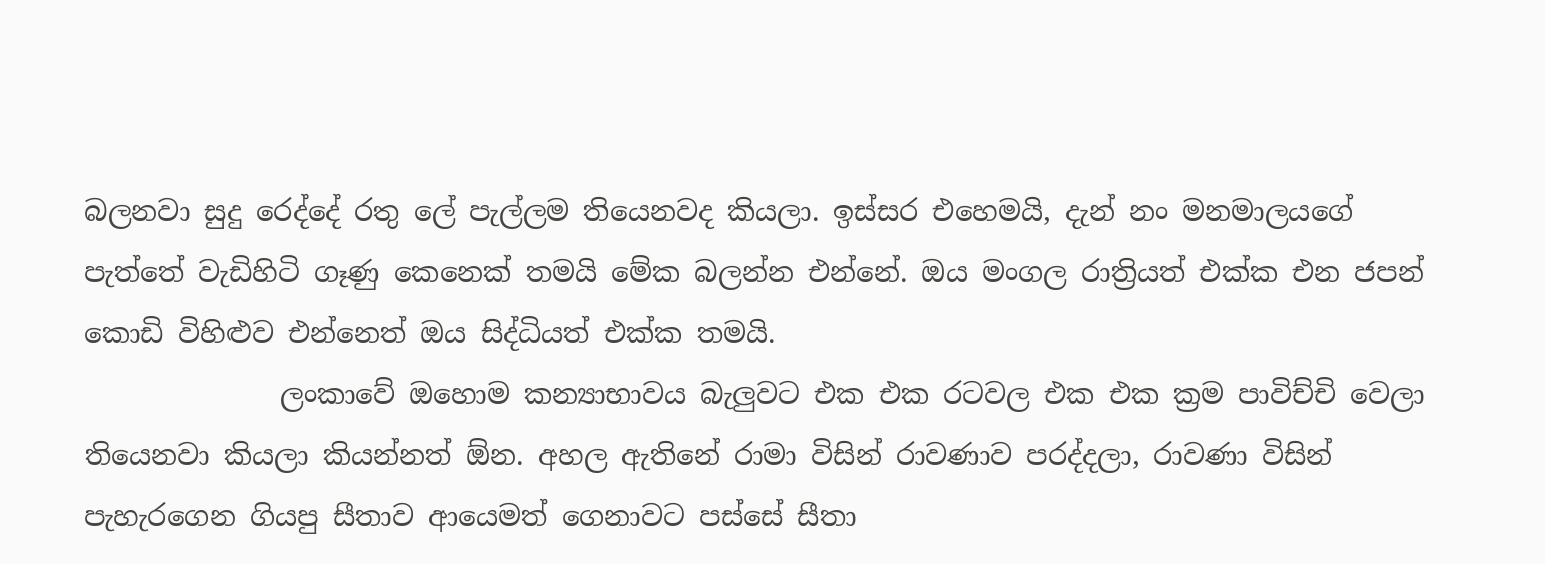බලනවා සුදු රෙද්දේ රතු ලේ පැල්ලම තියෙනවද කියලා. ඉස්සර එහෙමයි, දැන් නං මනමාලයගේ පැත්තේ වැඩිහිටි ගෑණු කෙනෙක් තමයි මේක බලන්න එන්නේ. ඔය මංගල රාත්‍රියත් එක්ක එන ජපන් කොඩි විහිළුව එන්නෙත් ඔය සිද්ධියත් එක්ක තමයි.
              ලංකාවේ ඔහොම කන්‍යාභාවය බැලුවට එක එක රටවල එක එක ක්‍රම පාවිච්චි වෙලා තියෙනවා කියලා කියන්නත් ඕන. අහල ඇතිනේ රාමා විසින් රාවණාව පරද්දලා, රාවණා විසින් පැහැරගෙන ගියපු සීතාව ආයෙමත් ගෙනාවට පස්සේ සීතා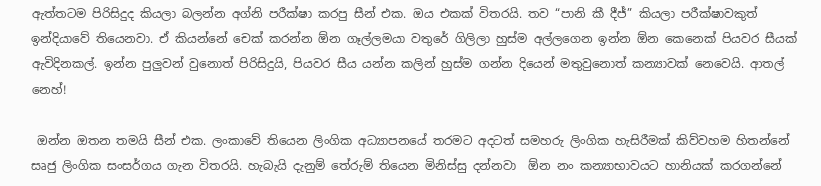ඇත්තටම පිරිසිදුද කියලා බලන්න අග්නි පරීක්ෂා කරපු සීන් එක. ඔය එකක් විතරයි. තව “පානි කී දීජ්” කියලා පරීක්ෂාවකුත් ඉන්දියාවේ තියෙනවා. ඒ කියන්නේ චෙක් කරන්න ඕන ගෑල්ලමයා වතුරේ ගිලිලා හුස්ම අල්ලගෙන ඉන්න ඕන කෙනෙක් පියවර සීයක් ඇවිදිනකල්. ඉන්න පුලුවන් වුනොත් පිරිසිදුයි, පියවර සීය යන්න කලින් හුස්ම ගන්න දියෙන් මතුවුනොත් කන්‍යාවක් නෙවෙයි. ආතල් නෙහ්!

 ඔන්න ඔතන තමයි සීන් එක. ලංකාවේ තියෙන ලිංගික අධ්‍යාපනයේ තරමට අදටත් සමහරු ලිංගික හැසිරීමක් කිව්වහම හිතන්නේ සෘජු ලිංගික සංසර්ගය ගැන විතරයි. හැබැයි දැනුම් තේරුම් තියෙන මිනිස්සු දන්නවා  ඕන නං කන්‍යාභාවයට හානියක් කරගන්නේ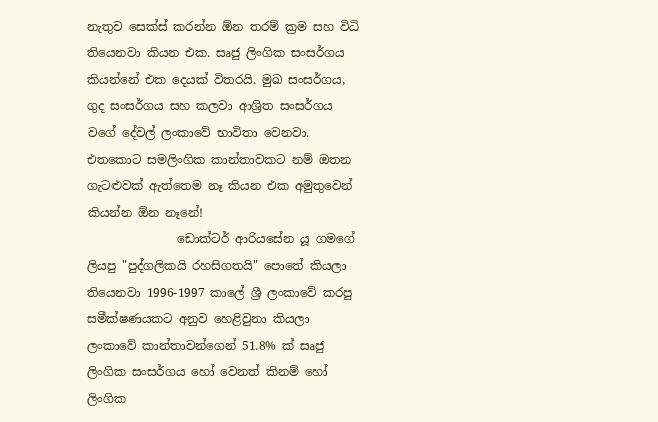නැතුව සෙක්ස් කරන්න ඕන තරම් ක්‍රම සහ විධි තියෙනවා කියන එක. සෘජු ලිංගික සංසර්ගය කියන්නේ එක දෙයක් විතරයි. මුඛ සංසර්ගය, ගුද සංසර්ගය සහ කලවා ආශ්‍රිත සංසර්ගය වගේ දේවල් ලංකාවේ භාවිතා වෙනවා. එතකොට සමලිංගික කාන්තාවකට නම් ඔතන ගැටළුවක් ඇත්තෙම නෑ කියන එක අමුතුවෙන් කියන්න ඕන නෑනේ!
               ඩොක්ටර් ආරියසේන යූ ගමගේ ලියපු "පුද්ගලිකයි රහසිගතයි" පොතේ කියලා තියෙනවා 1996-1997 කාලේ ශ්‍රී ලංකාවේ කරපු සමීක්ෂණයකට අනුව හෙළිවුනා කියලා ලංකාවේ කාන්තාවන්ගෙන් 51.8% ක් සෘජු ලිංගික සංසර්ගය හෝ වෙනත් කිනම් හෝ ලිංගික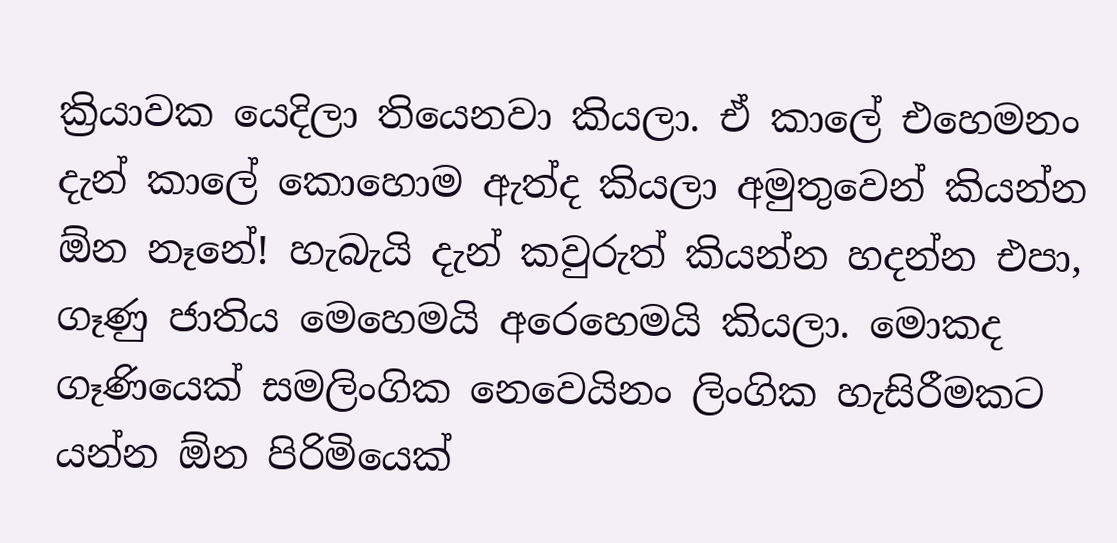ක්‍රියාවක යෙදිලා තියෙනවා කියලා. ඒ කාලේ එහෙමනං දැන් කාලේ කොහොම ඇත්ද කියලා අමුතුවෙන් කියන්න ඕන නෑනේ! හැබැයි දැන් කවුරුත් කියන්න හදන්න එපා, ගෑණු ජාතිය මෙහෙමයි අරෙහෙමයි කියලා. මොකද ගෑණියෙක් සමලිංගික නෙවෙයිනං ලිංගික හැසිරීමකට යන්න ඕන පිරිමියෙක්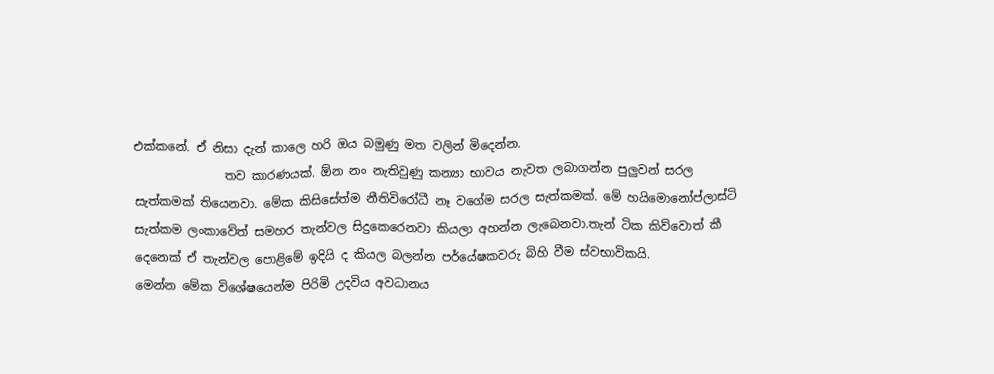එක්කනේ. ඒ නිසා දැන් කාලෙ හරි ඔය බමුණු මත වලින් මිදෙන්න.
               තව කාරණයක්. ඕන නං නැතිවුණු කන්‍යා භාවය නැවත ලබාගන්න පුලුවන් සරල සැත්කමක් තියෙනවා. මේක කිසිසේත්ම නීතිවිරෝධී නෑ වගේම සරල සැත්කමක්. මේ හයිමොනෝප්ලාස්ටි සැත්කම ලංකාවේත් සමහර තැන්වල සිදුකෙරෙනවා කියලා අහන්න ලැබෙනවා.තැන් ටික කිව්වොත් කී දෙනෙක් ඒ තැන්වල පොළිමේ ඉදියි ද කියල බලන්න පර්යේෂකවරු බිහි වීම ස්වභාවිකයි.
මෙන්න මේක විශේෂයෙන්ම පිරිමි උදවිය අවධානය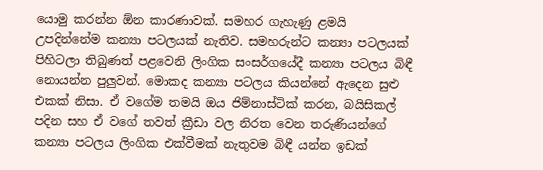යොමු කරන්න ඕන කාරණාවක්. සමහර ගැහැණු ළමයි උපදින්නේම කන්‍යා පටලයක් නැතිව. සමහරුන්ට කන්‍යා පටලයක් පිහිටලා තිබුණත් පළවෙනි ලිංගික සංසර්ගයේදී කන්‍යා පටලය බිඳී නොයන්න පුලුවන්. මොකද කන්‍යා පටලය කියන්නේ ඇදෙන සුළු එකක් නිසා. ඒ වගේම තමයි ඔය ජිම්නාස්ටික් කරන, බයිසිකල් පදින සහ ඒ වගේ තවත් ක්‍රීඩා වල නිරත වෙන තරුණියන්ගේ කන්‍යා පටලය ලිංගික එක්වීමක් නැතුවම බිඳී යන්න ඉඩක්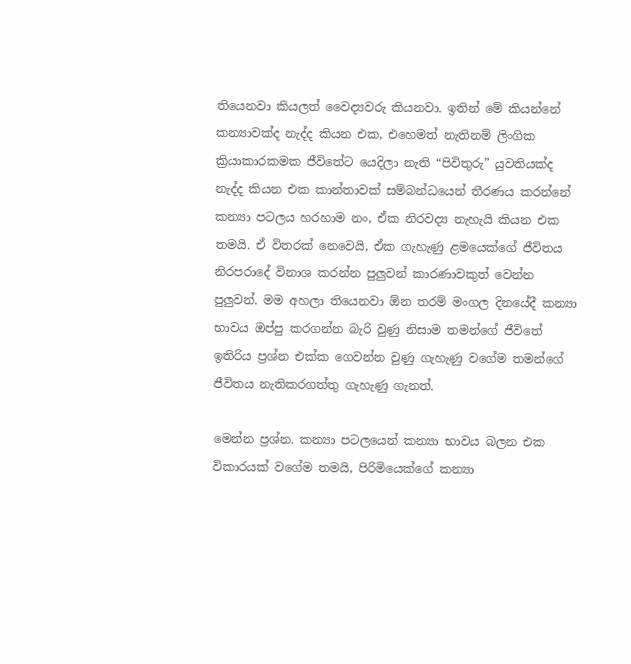තියෙනවා කියලත් වෛද්‍යවරු කියනවා. ඉතින් මේ කියන්නේ කන්‍යාවක්ද නැද්ද කියන එක, එහෙමත් නැතිනම් ලිංගික ක්‍රියාකාරකමක ජීවිතේට යෙදිලා නැති “පිවිතුරු” යුවතියක්ද නැද්ද කියන එක කාන්තාවක් සම්බන්ධයෙන් තීරණය කරන්නේ කන්‍යා පටලය හරහාම නං, ඒක නිරවද්‍ය නැහැයි කියන එක තමයි. ඒ විතරක් නෙවෙයි, ඒක ගැහැණු ළමයෙක්ගේ ජීවිතය නිරපරාදේ විනාශ කරන්න පුලුවන් කාරණාවකුත් වෙන්න පුලුවන්. මම අහලා තියෙනවා ඕන තරම් මංගල දිනයේදී කන්‍යා භාවය ඔප්පු කරගන්න බැරි වුණු නිසාම තමන්ගේ ජීවිතේ ඉතිරිය ප්‍රශ්න එක්ක ගෙවන්න වුණු ගැහැණු වගේම තමන්ගේ ජීවිතය නැතිකරගත්තු ගැහැණු ගැනත්.

මෙන්න ප්‍රශ්න. කන්‍යා පටලයෙන් කන්‍යා භාවය බලන එක විකාරයක් වගේම තමයි, පිරිමියෙක්ගේ කන්‍යා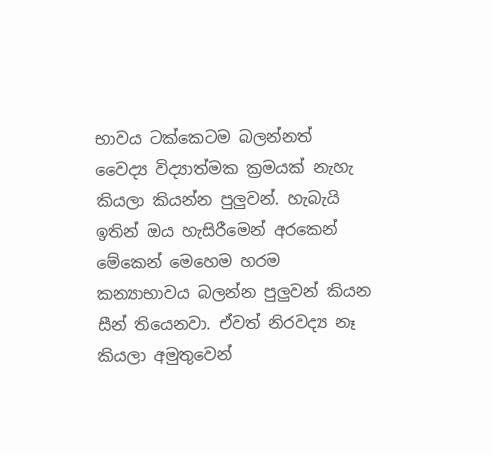භාවය ටක්කෙටම බලන්නත් වෛද්‍ය විද්‍යාත්මක ක්‍රමයක් නැහැ කියලා කියන්න පුලුවන්. හැබැයි ඉතින් ඔය හැසිරීමෙන් අරකෙන් මේකෙන් මෙහෙම හරම කන්‍යාභාවය බලන්න පුලුවන් කියන සීන් තියෙනවා. ඒවත් නිරවද්‍ය නෑ කියලා අමුතුවෙන්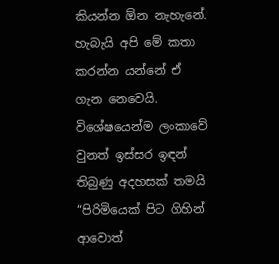කියන්න ඕන නැහැනේ. හැබැයි අපි මේ කතා කරන්න යන්නේ ඒ ගැන නෙවෙයි. විශේෂයෙන්ම ලංකාවේ වුනත් ඉස්සර ඉඳන් තිබුණු අදහසක් තමයි “පිරිමියෙක් පිට ගිහින් ආවොත්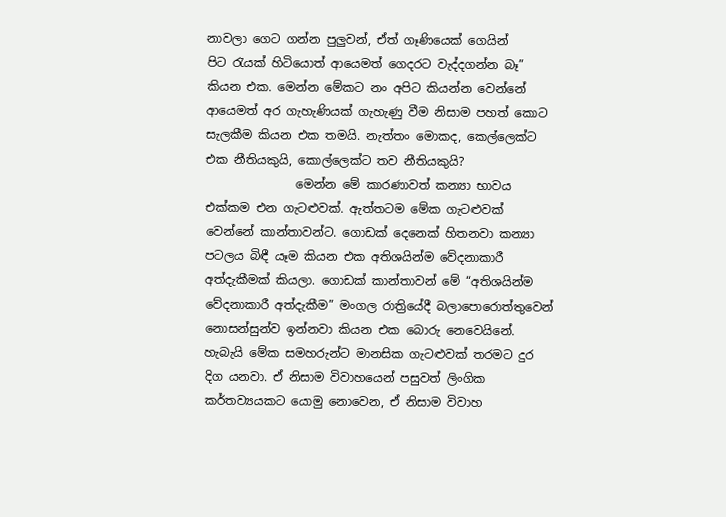නාවලා ගෙට ගන්න පුලුවන්, ඒත් ගෑණියෙක් ගෙයින් පිට ‍රැයක් හිටියොත් ආයෙමත් ගෙදරට වැද්දගන්න බෑ” කියන එක. මෙන්න මේකට නං අපිට කියන්න වෙන්නේ ආයෙමත් අර ගැහැණියක් ගැහැණු වීම නිසාම පහත් කොට සැලකීම කියන එක තමයි. නැත්තං මොකද, කෙල්ලෙක්ට එක නීතියකුයි, කොල්ලෙක්ට තව නීතියකුයි?
               මෙන්න මේ කාරණාවත් කන්‍යා භාවය එක්කම එන ගැටළුවක්. ඇත්තටම මේක ගැටළුවක් වෙන්නේ කාන්තාවන්ට. ගොඩක් දෙනෙක් හිතනවා කන්‍යා පටලය බිඳී යෑම කියන එක අතිශයින්ම වේදනාකාරී අත්දැකීමක් කියලා. ගොඩක් කාන්තාවන් මේ “අතිශයින්ම වේදනාකාරී අත්දැකීම” මංගල රාත්‍රියේදී බලාපොරොත්තුවෙන් නොසන්සුන්ව ඉන්නවා කියන එක බොරු නෙවෙයිනේ. හැබැයි මේක සමහරුන්ට මානසික ගැටළුවක් තරමට දුර දිග යනවා. ඒ නිසාම විවාහයෙන් පසුවත් ලිංගික කර්තව්‍යයකට යොමු නොවෙන, ඒ නිසාම විවාහ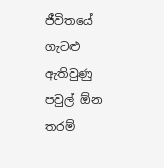ජීවිතයේ ගැටළු ඇතිවුණු පවුල් ඕන තරම්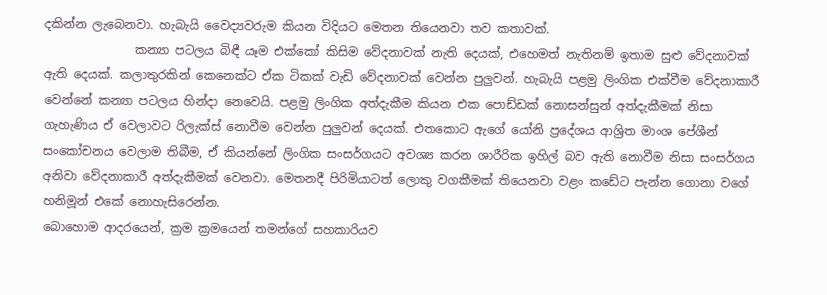දකින්න ලැබෙනවා. හැබැයි වෛද්‍යවරුම කියන විදියට මෙතන තියෙනවා තව කතාවක්.
               කන්‍යා පටලය බිඳී යෑම එක්කෝ කිසිම වේදනාවක් නැති දෙයක්, එහෙමත් නැතිනම් ඉතාම සුළු වේදනාවක් ඇති දෙයක්. කලාතුරකින් කෙනෙක්ට ඒක ටිකක් වැඩි වේදනාවක් වෙන්න පුලුවන්. හැබැයි පළමු ලිංගික එක්වීම වේදනාකාරී වෙන්නේ කන්‍යා පටලය හින්දා නෙවෙයි. පළමු ලිංගික අත්දැකීම කියන එක පොඩ්ඩක් නොසන්සුන් අත්දැකීමක් නිසා ගැහැණිය ඒ වෙලාවට රිලැක්ස් නොවීම වෙන්න පුලුවන් දෙයක්. එතකොට ඇගේ යෝනි ප්‍රදේශය ආශ්‍රිත මාංශ පේශීන් සංකෝචනය වෙලාම තිබීම, ඒ කියන්නේ ලිංගික සංසර්ගයට අවශ්‍ය කරන ශාරීරික ඉහිල් බව ඇති නොවීම නිසා සංසර්ගය අනිවා වේදනාකාරී අත්දැකීමක් වෙනවා. මෙතනදී පිරිමියාටත් ලොකු වගකීමක් තියෙනවා වළං කඩේට පැන්න ගොනා වගේ හනිමූන් එකේ නොහැසිරෙන්න.
බොහොම ආදරයෙන්, ක්‍රම ක්‍රමයෙන් තමන්ගේ සහකාරියව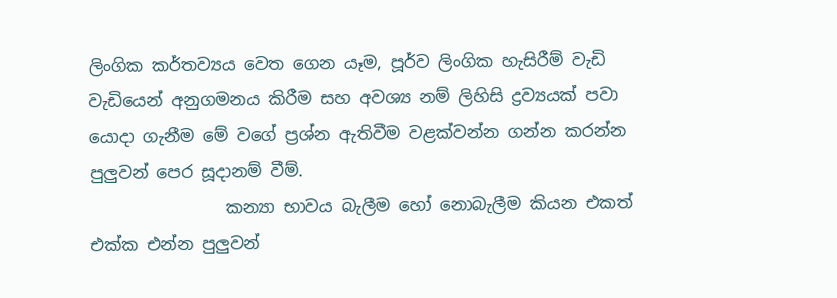ලිංගික කර්තව්‍යය වෙත ගෙන යෑම, පූර්ව ලිංගික හැසිරීම් වැඩි වැඩියෙන් අනුගමනය කිරීම සහ අවශ්‍ය නම් ලිහිසි ද්‍රව්‍යයක් පවා යොදා ගැනීම මේ වගේ ප්‍රශ්න ඇතිවීම වළක්වන්න ගන්න කරන්න පුලුවන් පෙර සූදානම් වීම්.
                කන්‍යා භාවය බැලීම හෝ නොබැලීම කියන එකත් එක්ක එන්න පුලුවන්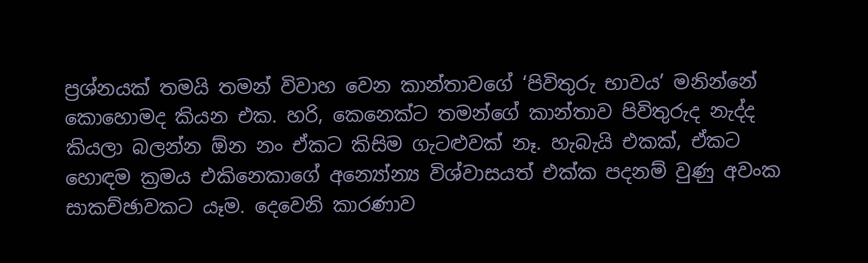ප්‍රශ්නයක් තමයි තමන් විවාහ වෙන කාන්තාවගේ ‘පිවිතුරු භාවය’ මනින්නේ කොහොමද කියන එක. හරි, කෙනෙක්ට තමන්ගේ කාන්තාව පිවිතුරුද නැද්ද කියලා බලන්න ඕන නං ඒකට කිසිම ගැටළුවක් නෑ. හැබැයි එකක්, ඒකට හොඳම ක්‍රමය එකිනෙකාගේ අන්‍යෝන්‍ය විශ්වාසයත් එක්ක පදනම් වුණු අවංක සාකච්ඡාවකට යෑම. දෙවෙනි කාරණාව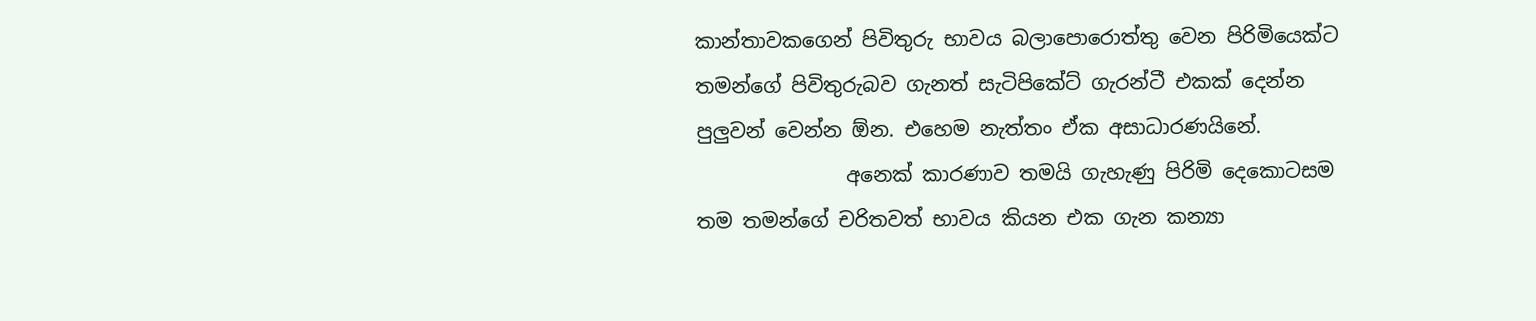කාන්තාවකගෙන් පිවිතුරු භාවය බලාපොරොත්තු වෙන පිරිමියෙක්ට තමන්ගේ පිවිතුරුබව ගැනත් සැටිපිකේට් ගැරන්ටී එකක් දෙන්න පුලුවන් වෙන්න ඕන. එහෙම නැත්තං ඒක අසාධාරණයිනේ.
               අනෙක් කාරණාව තමයි ගැහැණු පිරිමි දෙකොටසම තම තමන්ගේ චරිතවත් භාවය කියන එක ගැන කන්‍යා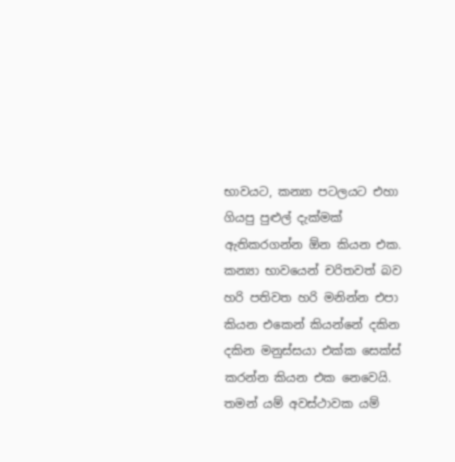භාවයට, කන්‍යා පටලයට එහා ගියපු පුළුල් දැක්මක් ඇතිකරගන්න ඕන කියන එක. කන්‍යා භාවයෙන් චරිතවත් බව හරි පතිවත හරි මනින්න එපා කියන එකෙන් කියන්නේ දකින දකින මනුස්සයා එක්ක සෙක්ස් කරන්න කියන එක නෙවෙයි. තමන් යම් අවස්ථාවක යම්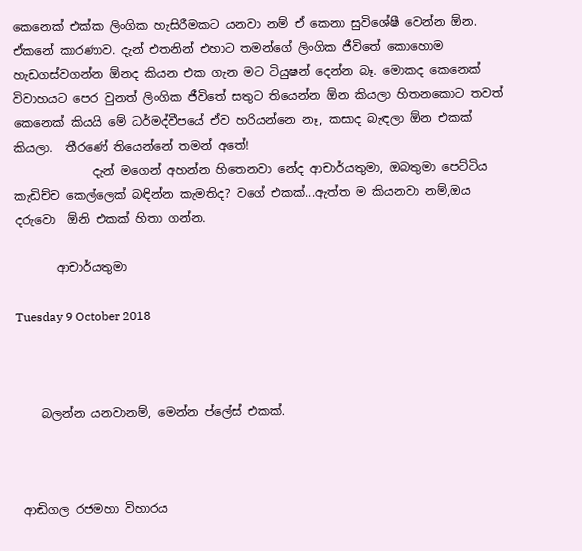කෙනෙක් එක්ක ලිංගික හැසිරීමකට යනවා නම් ඒ කෙනා සුවිශේෂී වෙන්න ඕන. ඒකනේ කාරණාව. දැන් එතනින් එහාට තමන්ගේ ලිංගික ජීවිතේ කොහොම හැඩගස්වගන්න ඕනද කියන එක ගැන මට ටියුෂන් දෙන්න බෑ. මොකද කෙනෙක් විවාහයට පෙර වුනත් ලිංගික ජීවිතේ සතුට තියෙන්න ඕන කියලා හිතනකොට තවත් කෙනෙක් කියයි මේ ධර්මද්වීපයේ ඒව හරියන්නෙ නෑ, කසාද බැඳලා ඕන එකක් කියලා.  තීරණේ තියෙන්නේ තමන් අතේ!
             දැන් මගෙන් අහන්න හිතෙනවා නේද ආචාර්යතුමා, ඔබතුමා පෙට්ටිය කැඩිච්ච කෙල්ලෙක් බඳින්න කැමතිද? වගේ එකක්...ඇත්ත ම කියනවා නම්,ඔය දරුවො  ඕනි එකක් හිතා ගන්න.

       ආචාර්යතුමා

Tuesday 9 October 2018



    බලන්න යනවානම්, මෙන්න ප්ලේස් එකක්.



 ආඬිගල රජමහා විහාරය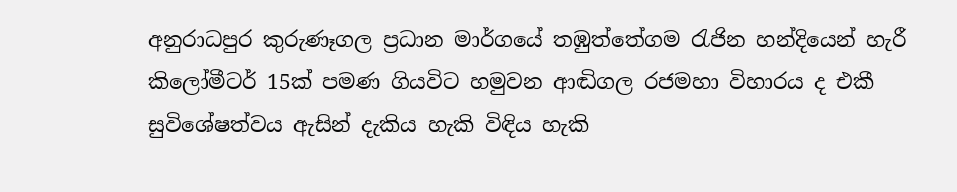අනුරාධපුර කුරුණෑගල ප්‍රධාන මාර්ගයේ තඹුත්තේගම රැජින හන්දියෙන් හැරී කිලෝමීටර් 15ක් පමණ ගියවිට හමුවන ආඬිගල රජමහා විහාරය ද එකී සුවිශේෂත්වය ඇසින් දැකිය හැකි විඳිය හැකි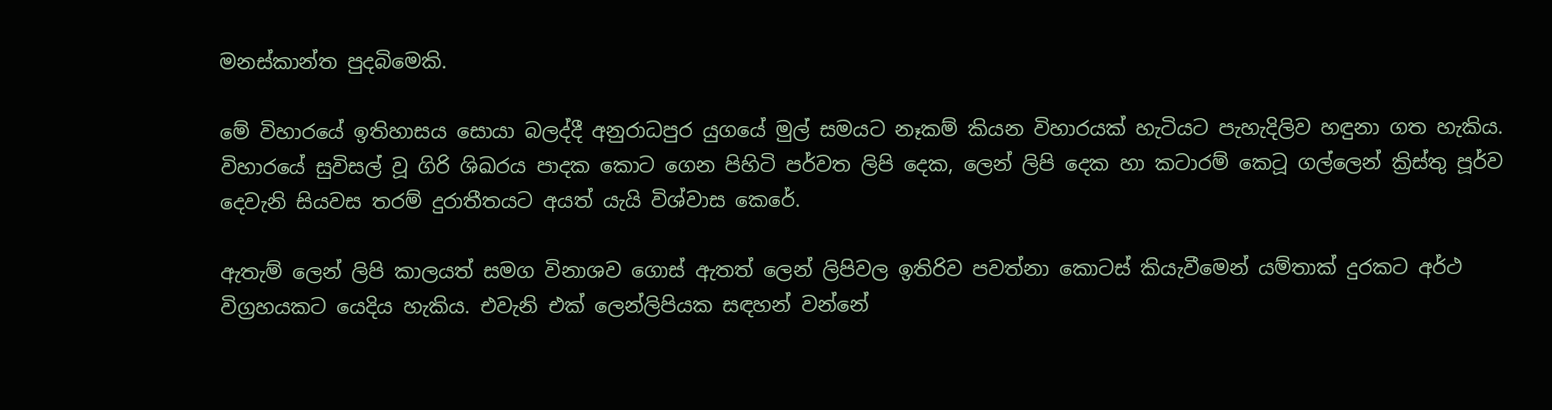මනස්කාන්ත පුදබිමෙකි.

මේ විහාරයේ ඉතිහාසය සොයා බලද්දී අනුරාධපුර යුගයේ මුල් සමයට නෑකම් කියන විහාරයක් හැටියට පැහැදිලිව හඳුනා ගත හැකිය. විහාරයේ සුවිසල් වූ ගිරි ශිඛරය පාදක කොට ගෙන පිහිටි පර්වත ලිපි දෙක, ලෙන් ලිපි දෙක හා කටාරම් කෙටූ ගල්ලෙන් ක්‍රිස්තු පූර්ව දෙවැනි සියවස තරම් දුරාතීතයට අයත් යැයි විශ්වාස කෙරේ.

ඇතැම් ලෙන් ලිපි කාලයත් සමග විනාශව ගොස් ඇතත් ලෙන් ලිපිවල ඉතිරිව පවත්නා කොටස් කියැවීමෙන් යම්තාක් දුරකට අර්ථ විග්‍රහයකට යෙදිය හැකිය. එවැනි එක් ලෙන්ලිපියක සඳහන් වන්නේ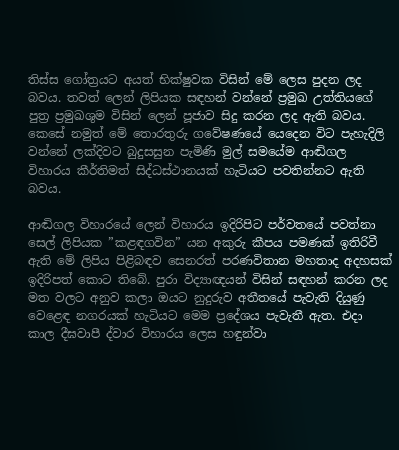තිස්ස ගෝත්‍රයට අයත් භික්ෂුවක විසින් මේ ලෙස පුදන ලද බවය. තවත් ලෙන් ලිපියක සඳහන් වන්නේ ප්‍රමුඛ උත්තියගේ පුත්‍ර ප්‍රමුඛශුම විසින් ලෙන් පූජාව සිදු කරන ලද ඇති බවය. කෙසේ නමුත් මේ තොරතුරු ගවේෂණයේ යෙදෙන විට පැහැදිලි වන්නේ ලක්දිවට බුදුසසුන පැමිණි මුල් සමයේම ආඬිගල විහාරය කීර්තිමත් සිද්ධස්ථානයක් හැටියට පවතින්නට ඇති බවය.

ආඬිගල විහාරයේ ලෙන් විහාරය ඉදිරිපිට පර්වතයේ පවත්නා සෙල් ලිපියක ”කළඳගවින” යන අකුරු කීපය පමණක් ඉතිරිවී ඇති මේ ලිපිය පිළිබඳව සෙනරත් පරණවිතාන මහතාද අදහසක් ඉදිරිපත් කොට තිබේ. පුරා විද්‍යාඥයන් විසින් සඳහන් කරන ලද මත වලට අනුව කලා ඔයට නුදුරුව අතීතයේ පැවැති දියුණු වෙළෙඳ නගරයක් හැටියට මෙම ප්‍රදේශය පැවැතී ඇත. එදා කාල දීඝවාපී ද්වාර විහාරය ලෙස හඳුන්වා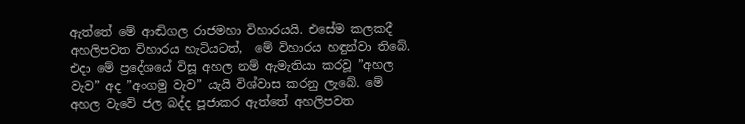ඇත්තේ මේ ආඬිගල රාජමහා විහාරයයි. එසේම කලකදී අහලිපවත විහාරය හැටියටත්,  මේ විහාරය හඳුන්වා තිබේ. එදා මේ ප්‍රදේශයේ විසූ අහල නම් ඇමැතියා කරවූ ”අහල වැව” අද ”අංගමු වැව” යැයි විශ්වාස කරනු ලැබේ. මේ අහල වැවේ ජල බද්ද පූජාකර ඇත්තේ අහලිපවත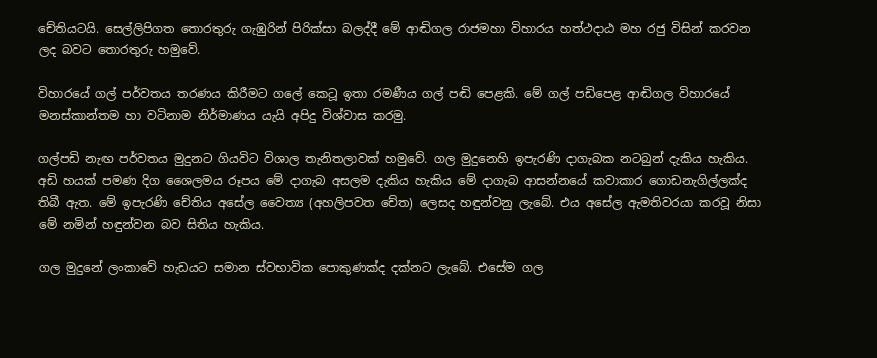චේතියටයි. සෙල්ලිපිගත තොරතුරු ගැඹුරින් පිරික්සා බලද්දී මේ ආඬිගල රාජමහා විහාරය හත්ථදාඨ මහ රජු විසින් කරවන ලද බවට තොරතුරු හමුවේ.

විහාරයේ ගල් පර්වතය තරණය කිරීමට ගලේ කෙටූ ඉතා රමණීය ගල් පඬි පෙළකි. මේ ගල් පඩිපෙළ ආඬිගල විහාරයේ මනස්කාන්තම හා වටිනාම නිර්මාණය යැයි අපිදු විශ්වාස කරමු.

ගල්පඩි නැඟ පර්වතය මුදුනට ගියවිට විශාල තැනිතලාවක් හමුවේ. ගල මුදුනෙහි ඉපැරණි දාගැබක නටබුන් දැකිය හැකිය. අඩි හයක් පමණ දිග ශෛලමය රූපය මේ දාගැබ අසලම දැකිය හැකිය මේ දාගැබ ආසන්නයේ කවාකාර ගොඩනැගිල්ලක්ද තිබී ඇත. මේ ඉපැරණි චේතිය අසේල වෛත්‍ය (අහලිපවත චේත) ලෙසද හඳුන්වනු ලැබේ. එය අසේල ඇමතිවරයා කරවූ නිසා මේ නමින් හඳුන්වන බව සිතිය හැකිය.

ගල මුදුනේ ලංකාවේ හැඩයට සමාන ස්වභාවික පොකුණක්ද දක්නට ලැබේ. එසේම ගල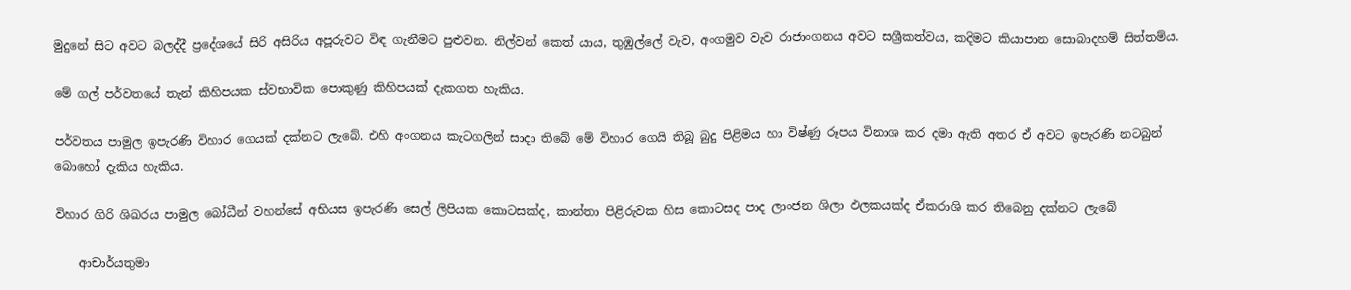මුදුනේ සිට අවට බලද්දී ප්‍රදේශයේ සිරි අසිරිය අපූරුවට විඳ ගැනීමට පුළුවන. නිල්වන් කෙත් යාය, තුඹුල්ලේ වැව, අංගමුව වැව රාජාංගනය අවට සශ්‍රීකත්වය, කදිමට කියාපාන සොබාදහම් සිත්තම්ය.

මේ ගල් පර්වතයේ තැන් කිහිපයක ස්වභාවික පොකුණු කිහිපයක් දැකගත හැකිය.

පර්වතය පාමුල ඉපැරණි විහාර ගෙයක් දක්නට ලැබේ. එහි අංගනය කැටගලින් සාදා තිබේ මේ විහාර ගෙයි තිබූ බුදු පිළිමය හා විෂ්ණු රූපය විනාශ කර දමා ඇති අතර ඒ අවට ඉපැරණි නටබුන් බොහෝ දැකිය හැකිය.

විහාර ගිරි ශිඛරය පාමුල බෝධීන් වහන්සේ අභියස ඉපැරණි සෙල් ලිපියක කොටසක්ද, කාන්තා පිළිරුවක හිස කොටසද පාද ලාංජන ශිලා ඵලකයක්ද ඒකරාශි කර තිබෙනු දක්නට ලැබේ

    ආචාර්යතුමා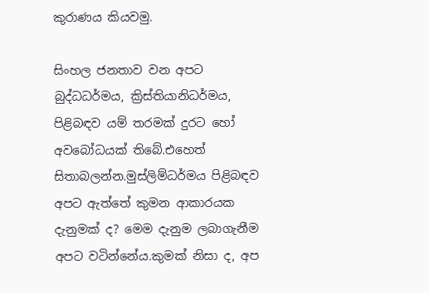කුරාණය කියවමු.

සිංහල ජනතාව වන අපට බුද්ධධර්මය, ක්‍රිස්තියානිධර්මය, පිළිබඳව යම් තරමක් දුරට හෝ අවබෝධයක් තිබේ.එහෙත් සිතාබලන්න.මුස්ලිම්ධර්මය පිළිබඳව අපට ඇත්තේ කුමන ආකාරයක දැනුමක් ද? මෙම දැනුම ලබාගැනීම අපට වටින්නේය.කුමක් නිසා ද, අප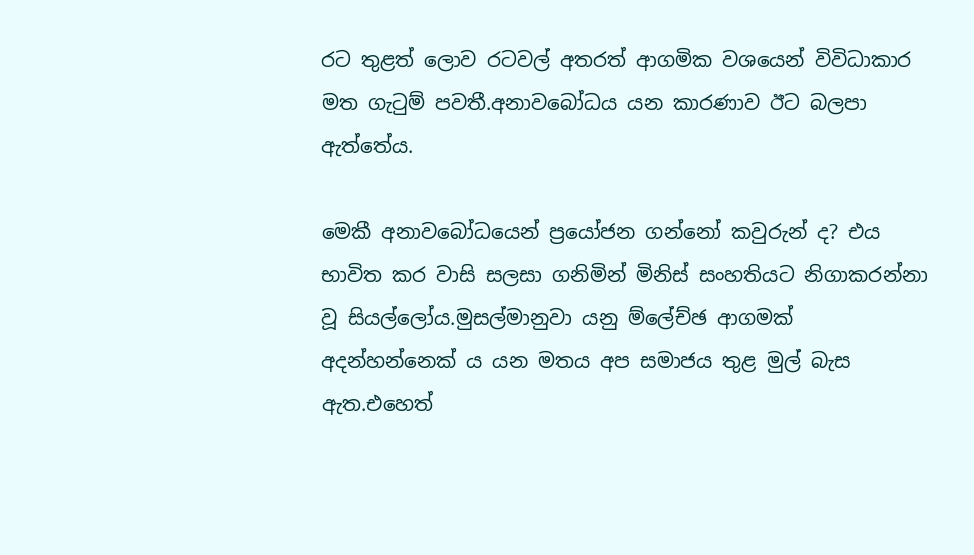රට තුළත් ලොව රටවල් අතරත් ආගමික වශයෙන් විවිධාකාර මත ගැටුම් පවතී.අනාවබෝධය යන කාරණාව ඊට බලපා ඇත්තේය.

මෙකී අනාවබෝධයෙන් ප්‍රයෝජන ගන්නෝ කවුරුන් ද? එය භාවිත කර වාසි සලසා ගනිමින් මිනිස් සංහතියට නිගාකරන්නා වූ සියල්ලෝය.මුසල්මානුවා යනු ම්ලේච්ඡ ආගමක් අදන්හන්නෙක් ය යන මතය අප සමාජය තුළ මුල් බැස ඇත.එහෙත්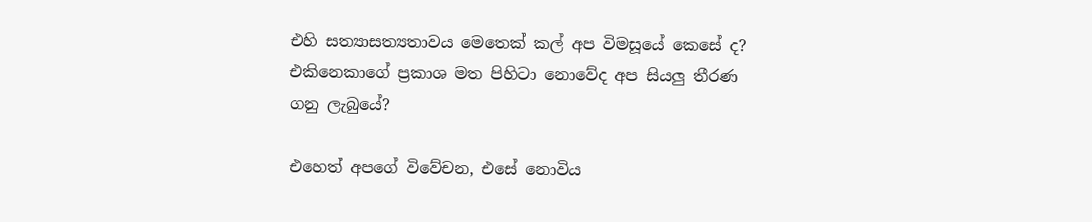එහි සත්‍යාසත්‍යතාවය මෙතෙක් කල් අප විමසූයේ කෙසේ ද? එකිනෙකාගේ ප්‍රකාශ මත පිහිටා නොවේද අප සියලු තීරණ ගනු ලැබුයේ?

එහෙත් අපගේ විවේචන, එසේ නොවිය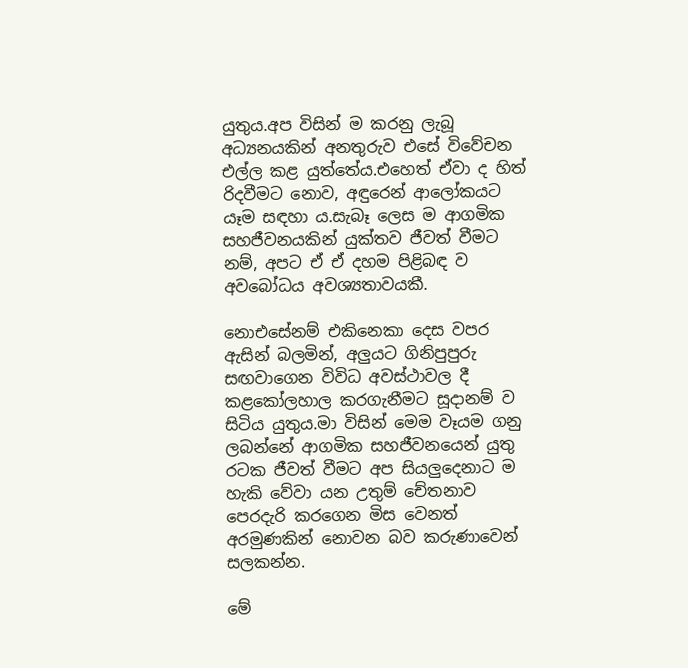යුතුය.අප විසින් ම කරනු ලැබූ අධ්‍යනයකින් අනතුරුව එසේ විවේචන එල්ල කළ යුත්තේය.එහෙත් ඒවා ද හිත් රිදවීමට නොව, අඳුරෙන් ආලෝකයට යෑම සඳහා ය.සැබෑ ලෙස ම ආගමික සහජීවනයකින් යුක්තව ජීවත් වීමට නම්, අපට ඒ ඒ දහම පිළිබඳ ව අවබෝධය අවශ්‍යතාවයකී.

නොඑසේනම් එකිනෙකා දෙස වපර ඇසින් බලමින්, අලුයට ගිනිපුපුරු සඟවාගෙන විවිධ අවස්ථාවල දී කළකෝලහාල කරගැනීමට සූදානම් ව සිටිය යුතුය.මා විසින් මෙම වෑයම ගනු ලබන්නේ ආගමික සහජීවනයෙන් යුතු රටක ජීවත් වීමට අප සියලුදෙනාට ම හැකි වේවා යන උතුම් චේතනාව පෙරදැරි කරගෙන මිස වෙනත් අරමුණකින් නොවන බව කරුණාවෙන් සලකන්න.

මේ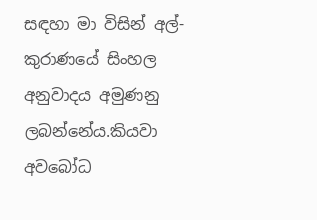සඳහා මා විසින් අල්-කුරාණයේ සිංහල අනුවාදය අමුණනු ලබන්නේය.කියවා අවබෝධ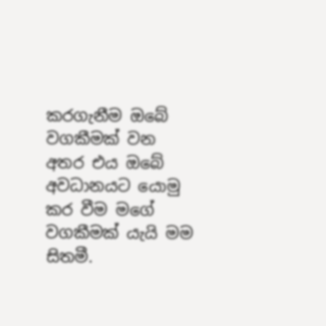කරගැනීම ඔබේ වගකීමක් වන අතර එය ඔබේ  අවධානයට යොමු කර වීම මගේ වගකීමක් යැයි මම සිතමී.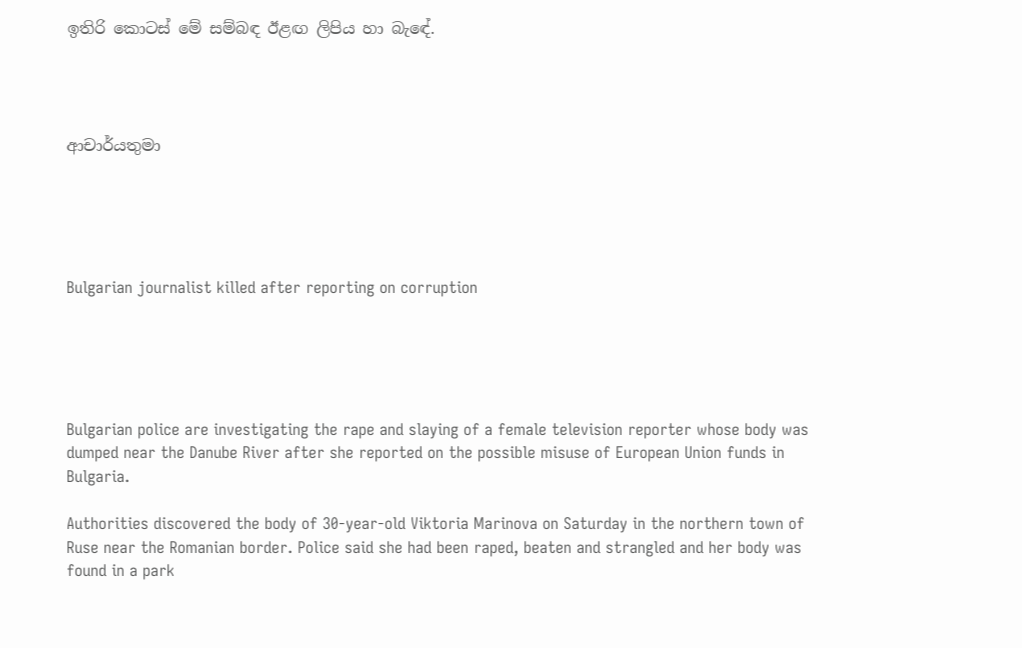ඉතිරි කොටස් මේ සම්බඳ ඊළඟ ලිපිය හා බැඳේ.




ආචාර්යතුමා





Bulgarian journalist killed after reporting on corruption





Bulgarian police are investigating the rape and slaying of a female television reporter whose body was dumped near the Danube River after she reported on the possible misuse of European Union funds in Bulgaria.

Authorities discovered the body of 30-year-old Viktoria Marinova on Saturday in the northern town of Ruse near the Romanian border. Police said she had been raped, beaten and strangled and her body was found in a park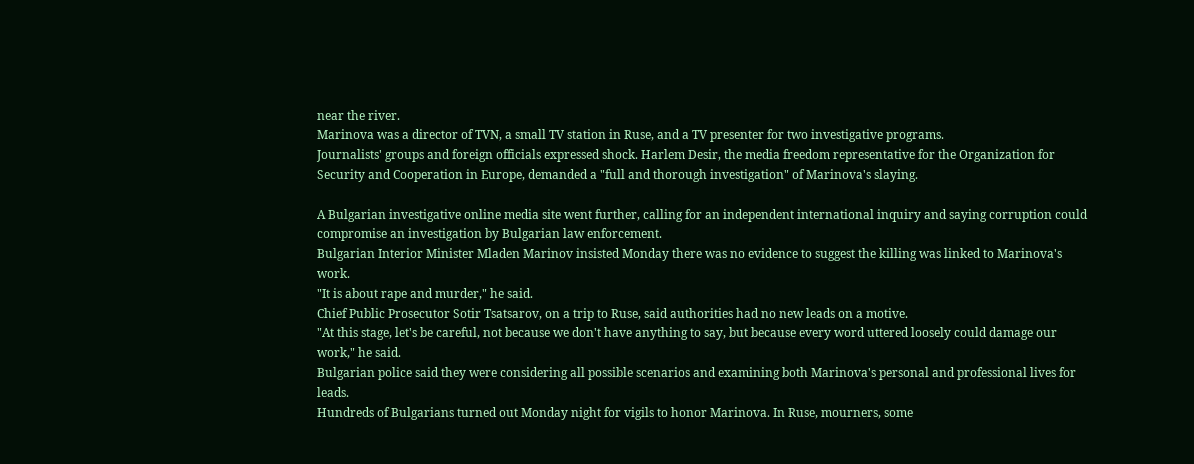near the river.
Marinova was a director of TVN, a small TV station in Ruse, and a TV presenter for two investigative programs.
Journalists' groups and foreign officials expressed shock. Harlem Desir, the media freedom representative for the Organization for Security and Cooperation in Europe, demanded a "full and thorough investigation" of Marinova's slaying.

A Bulgarian investigative online media site went further, calling for an independent international inquiry and saying corruption could compromise an investigation by Bulgarian law enforcement.
Bulgarian Interior Minister Mladen Marinov insisted Monday there was no evidence to suggest the killing was linked to Marinova's work.
"It is about rape and murder," he said.
Chief Public Prosecutor Sotir Tsatsarov, on a trip to Ruse, said authorities had no new leads on a motive.
"At this stage, let's be careful, not because we don't have anything to say, but because every word uttered loosely could damage our work," he said.
Bulgarian police said they were considering all possible scenarios and examining both Marinova's personal and professional lives for leads.
Hundreds of Bulgarians turned out Monday night for vigils to honor Marinova. In Ruse, mourners, some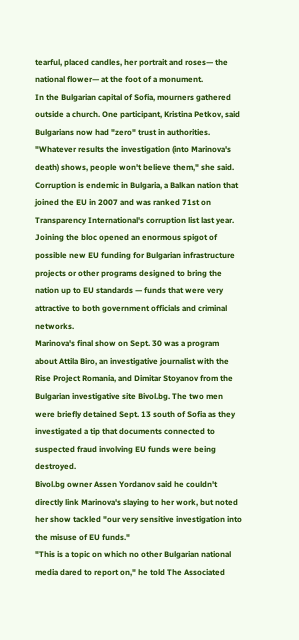tearful, placed candles, her portrait and roses— the national flower— at the foot of a monument.
In the Bulgarian capital of Sofia, mourners gathered outside a church. One participant, Kristina Petkov, said Bulgarians now had "zero" trust in authorities.
"Whatever results the investigation (into Marinova's death) shows, people won't believe them," she said.
Corruption is endemic in Bulgaria, a Balkan nation that joined the EU in 2007 and was ranked 71st on Transparency International's corruption list last year. Joining the bloc opened an enormous spigot of possible new EU funding for Bulgarian infrastructure projects or other programs designed to bring the nation up to EU standards — funds that were very attractive to both government officials and criminal networks.
Marinova's final show on Sept. 30 was a program about Attila Biro, an investigative journalist with the Rise Project Romania, and Dimitar Stoyanov from the Bulgarian investigative site Bivol.bg. The two men were briefly detained Sept. 13 south of Sofia as they investigated a tip that documents connected to suspected fraud involving EU funds were being destroyed.
Bivol.bg owner Assen Yordanov said he couldn't directly link Marinova's slaying to her work, but noted her show tackled "our very sensitive investigation into the misuse of EU funds."
"This is a topic on which no other Bulgarian national media dared to report on," he told The Associated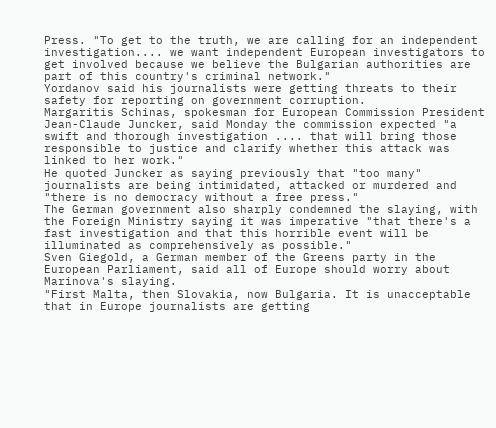Press. "To get to the truth, we are calling for an independent investigation.... we want independent European investigators to get involved because we believe the Bulgarian authorities are part of this country's criminal network."
Yordanov said his journalists were getting threats to their safety for reporting on government corruption.
Margaritis Schinas, spokesman for European Commission President Jean-Claude Juncker, said Monday the commission expected "a swift and thorough investigation .... that will bring those responsible to justice and clarify whether this attack was linked to her work."
He quoted Juncker as saying previously that "too many" journalists are being intimidated, attacked or murdered and "there is no democracy without a free press."
The German government also sharply condemned the slaying, with the Foreign Ministry saying it was imperative "that there's a fast investigation and that this horrible event will be illuminated as comprehensively as possible."
Sven Giegold, a German member of the Greens party in the European Parliament, said all of Europe should worry about Marinova's slaying.
"First Malta, then Slovakia, now Bulgaria. It is unacceptable that in Europe journalists are getting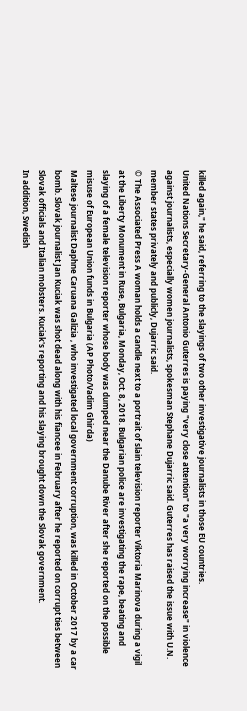killed again," he said, referring to the slayings of two other investigative journalists in those EU countries.
United Nations Secretary-General Antonio Guterres is paying "very close attention" to "a very worrying increase" in violence against journalists, especially women journalists, spokesman Stephane Dujarric said. Guterres has raised the issue with U.N. member states privately and publicly, Dujarric said.
© The Associated Press A woman holds a candle next to a portrait of slain television reporter Viktoria Marinova during a vigil at the Liberty Monument in Ruse, Bulgaria, Monday, Oct. 8, 2018. Bulgarian police are investigating the rape, beating and slaying of a female television reporter whose body was dumped near the Danube River after she reported on the possible misuse of European Union funds in Bulgaria (AP Photo/Vadim Ghirda)
Maltese journalist Daphne Caruana Galizia , who investigated local government corruption, was killed in October 2017 by a car bomb. Slovak journalist Jan Kuciak was shot dead along with his fiancee in February after he reported on corrupt ties between Slovak officials and Italian mobsters. Kuciak's reporting and his slaying brought down the Slovak government.
In addition, Swedish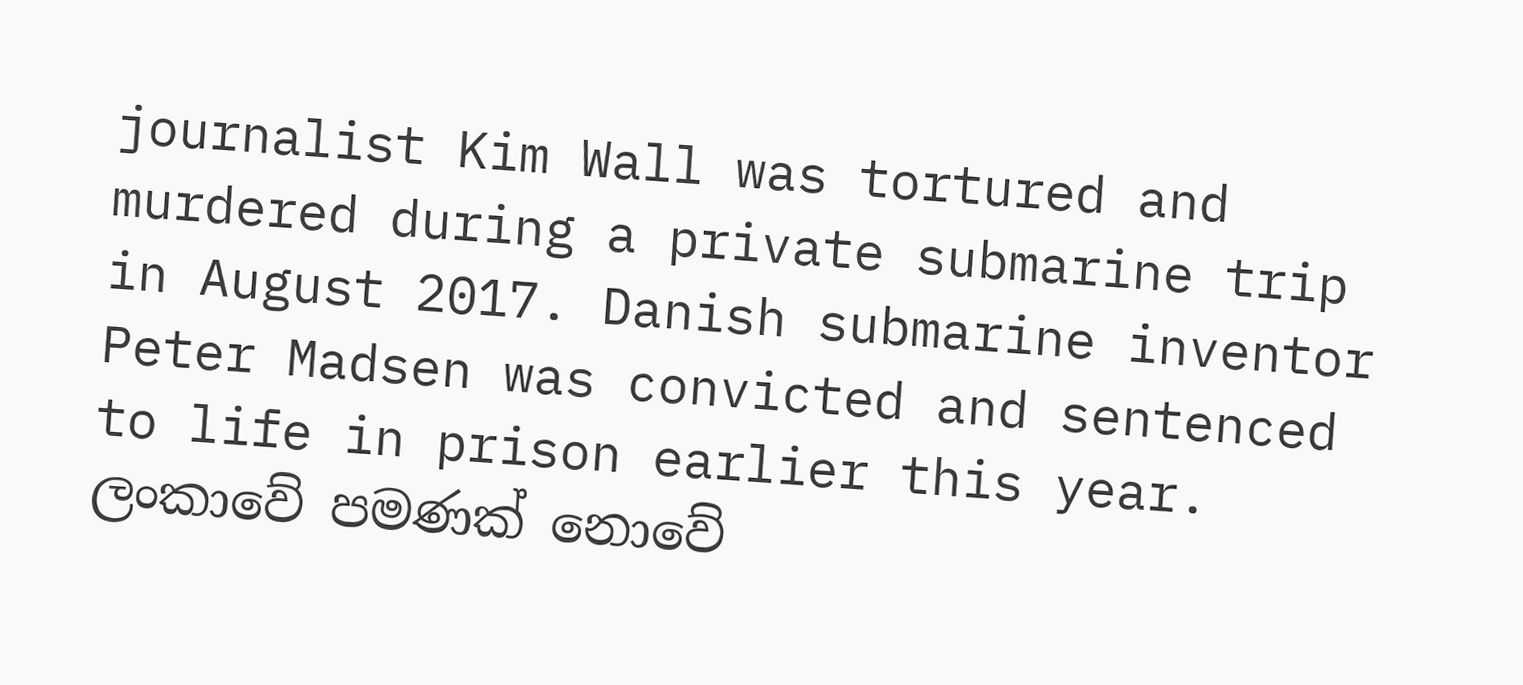journalist Kim Wall was tortured and murdered during a private submarine trip in August 2017. Danish submarine inventor Peter Madsen was convicted and sentenced to life in prison earlier this year.
ලංකාවේ පමණක් නොවේ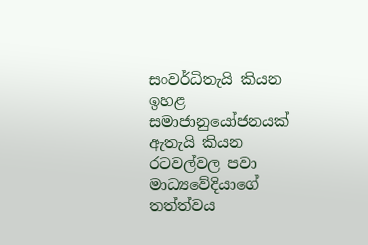සංවර්ධිතැයි කියන ඉහළ සමාජානුයෝජනයක් ඇතැයි කියන
රටවල්වල පවා මාධ්‍යවේදියාගේ තත්ත්වය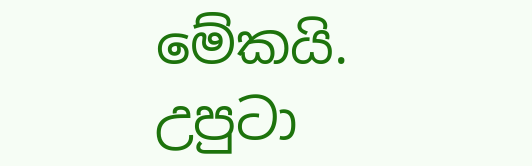මේකයි.
උපුටා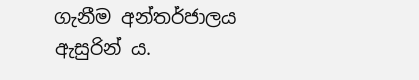ගැනීම අන්තර්ජාලය ඇසුරින් ය.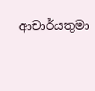ආචාර්යතුමා